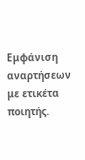Εμφάνιση αναρτήσεων με ετικέτα ποιητής.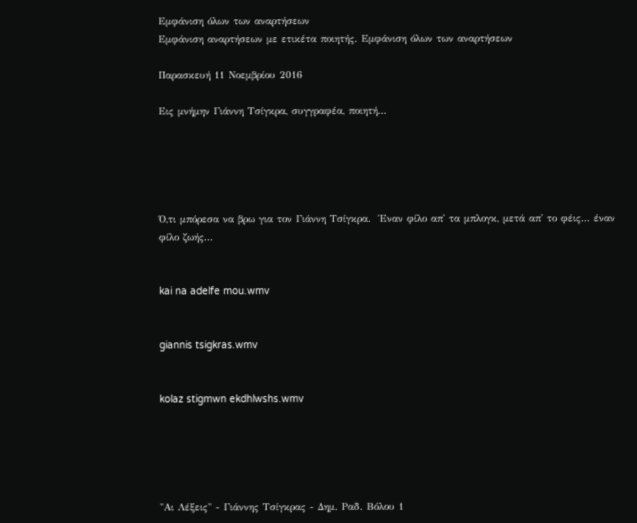Εμφάνιση όλων των αναρτήσεων
Εμφάνιση αναρτήσεων με ετικέτα ποιητής. Εμφάνιση όλων των αναρτήσεων

Παρασκευή 11 Νοεμβρίου 2016

Εις μνήμην Γιάννη Τσίγκρα, συγγραφέα, ποιητή...





Ό,τι μπόρεσα να βρω για τον Γιάννη Τσίγκρα.  Έναν φίλο απ' τα μπλογκ, μετά απ' το φέις... έναν φίλο ζωής...


kai na adelfe mou.wmv


giannis tsigkras.wmv


kolaz stigmwn ekdhlwshs.wmv





"Αι Λέξεις" - Γιάννης Τσίγκρας - Δημ. Ραδ. Βόλου 1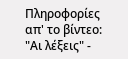Πληροφορίες απ' το βίντεο:
"Αι λέξεις" -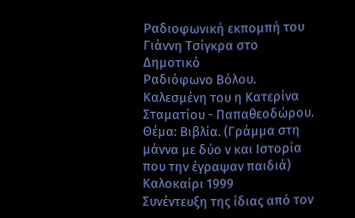Ραδιοφωνική εκπομπή του Γιάννη Τσίγκρα στο Δημοτικό
Ραδιόφωνο Βόλου. Καλεσμένη του η Κατερίνα Σταματίου - Παπαθεοδώρου. Θέμα: Βιβλία. (Γράμμα στη μάννα με δύο ν και Ιστορία που την έγραψαν παιδιά) Καλοκαίρι 1999
Συνέντευξη της ίδιας από τον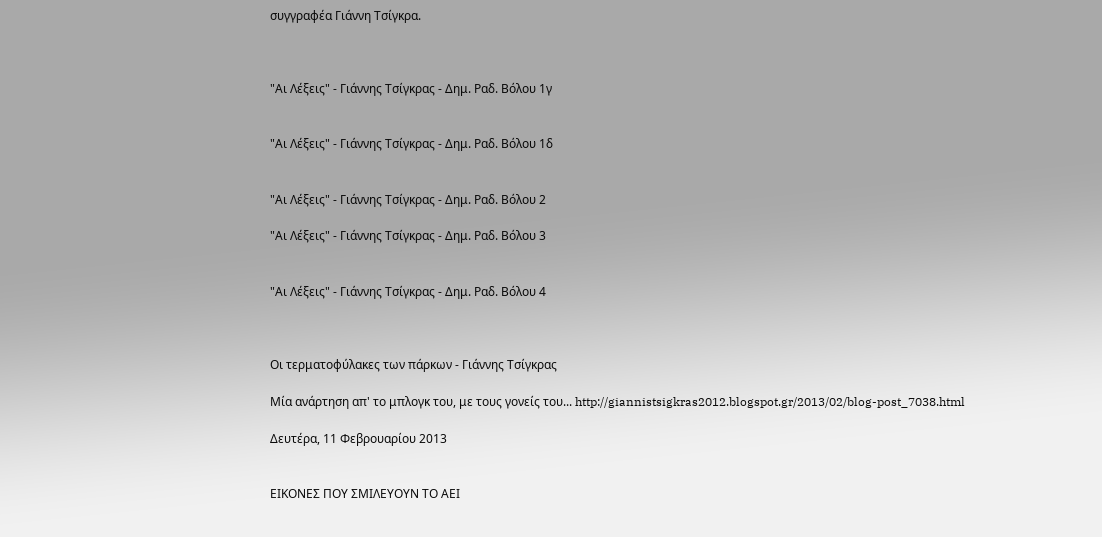συγγραφέα Γιάννη Τσίγκρα.



"Αι Λέξεις" - Γιάννης Τσίγκρας - Δημ. Ραδ. Βόλου 1γ


"Αι Λέξεις" - Γιάννης Τσίγκρας - Δημ. Ραδ. Βόλου 1δ


"Αι Λέξεις" - Γιάννης Τσίγκρας - Δημ. Ραδ. Βόλου 2

"Αι Λέξεις" - Γιάννης Τσίγκρας - Δημ. Ραδ. Βόλου 3


"Αι Λέξεις" - Γιάννης Τσίγκρας - Δημ. Ραδ. Βόλου 4



Οι τερματοφύλακες των πάρκων - Γιάννης Τσίγκρας

Mία ανάρτηση απ' το μπλογκ του, με τους γονείς του... http://giannistsigkras2012.blogspot.gr/2013/02/blog-post_7038.html

Δευτέρα, 11 Φεβρουαρίου 2013


ΕΙΚΟΝΕΣ ΠΟΥ ΣΜΙΛΕΥΟΥΝ ΤΟ ΑΕΙ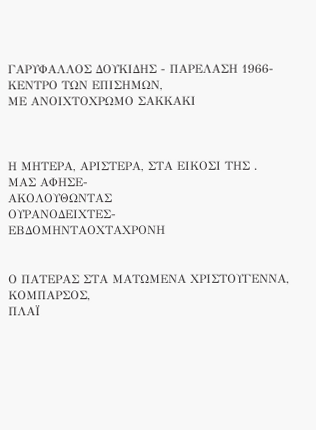ΓΑΡΥΦΑΛΛΟΣ ΔΟΥΚΙΔΗΣ - ΠΑΡΕΛΑΣΗ 1966-
ΚΕΝΤΡΟ ΤΩΝ ΕΠΙΣΗΜΩΝ,
ΜΕ ΑΝΟΙΧΤΟΧΡΩΜΟ ΣΑΚΚΑΚΙ



Η ΜΗΤΕΡΑ, ΑΡΙΣΤΕΡΑ, ΣΤΑ ΕΙΚΟΣΙ ΤΗΣ .
ΜΑΣ ΑΦΗΣΕ-
ΑΚΟΛΟΥΘΩΝΤΑΣ
ΟΥΡΑΝΟΔΕΙΧΤΕΣ-
ΕΒΔΟΜΗΝΤΑΟΧΤΑΧΡΟΝΗ


Ο ΠΑΤΕΡΑΣ ΣΤΑ ΜΑΤΩΜΕΝΑ ΧΡΙΣΤΟΥΓΕΝΝΑ,
ΚΟΜΠΑΡΣΟΣ,
ΠΛΑΪ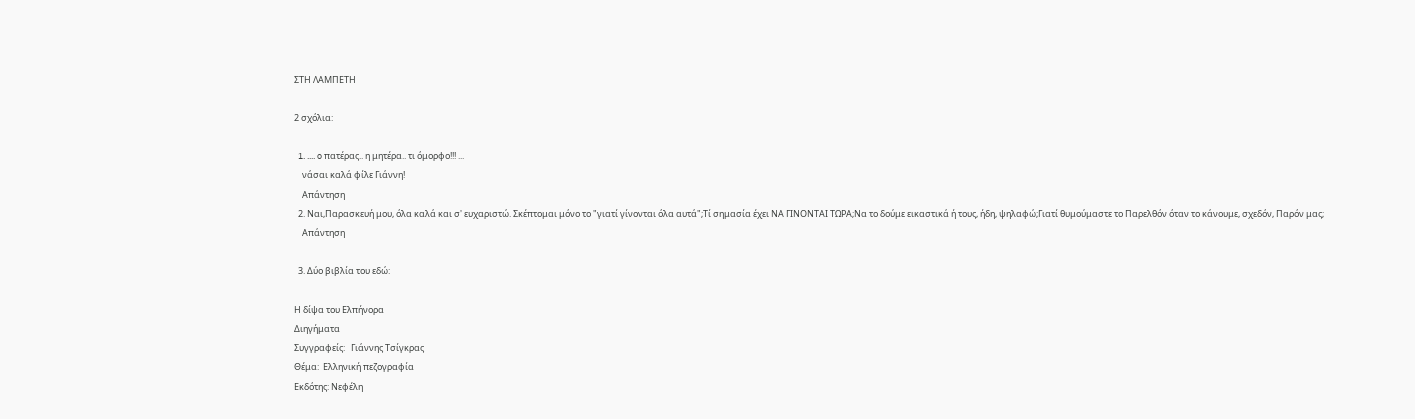ΣΤΗ ΛΑΜΠΕΤΗ

2 σχόλια:

  1. .... o πατέρας.. η μητέρα.. τι όμορφο!!! ...
    νάσαι καλά φίλε Γιάννη!
    Απάντηση
  2. Ναι,Παρασκευή μου, όλα καλά και σ' ευχαριστώ. Σκέπτομαι μόνο το "γιατί γίνονται όλα αυτά";Τί σημασία έχει ΝΑ ΓΙΝΟΝΤΑΙ ΤΩΡΑ;Να το δούμε εικαστικά ή τους, ήδη, ψηλαφώ;Γιατί θυμούμαστε το Παρελθόν όταν το κάνουμε, σχεδόν, Παρόν μας;
    Απάντηση

  3. Δύο βιβλία του εδώ:

Η δίψα του Ελπήνορα
Διηγήματα
Συγγραφείς:   Γιάννης Τσίγκρας
Θέμα:  Ελληνική πεζογραφία
Εκδότης: Νεφέλη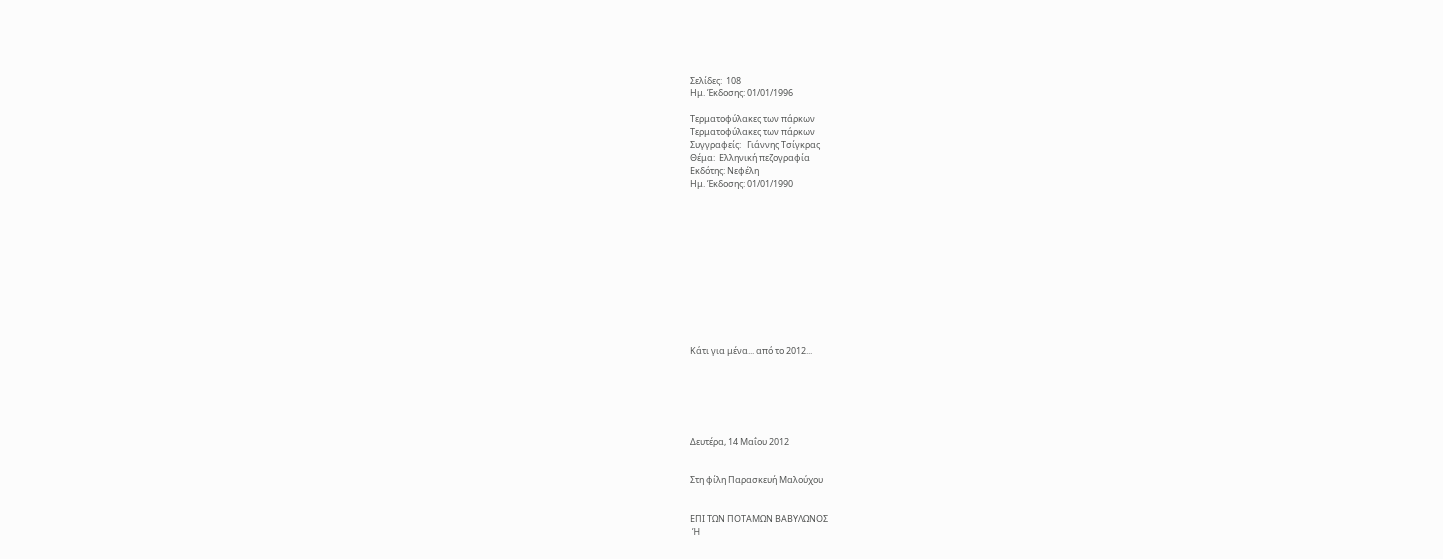Σελίδες:  108
Ημ. Έκδοσης: 01/01/1996

Τερματοφύλακες των πάρκων
Τερματοφύλακες των πάρκων
Συγγραφείς:   Γιάννης Τσίγκρας
Θέμα:  Ελληνική πεζογραφία
Εκδότης: Νεφέλη
Ημ. Έκδοσης: 01/01/1990












Κάτι για μένα... από το 2012...






Δευτέρα, 14 Μαΐου 2012


Στη φίλη Παρασκευή Μαλούχου


ΕΠΙ ΤΩΝ ΠΟΤΑΜΩΝ ΒΑΒΥΛΩΝΟΣ
 Ή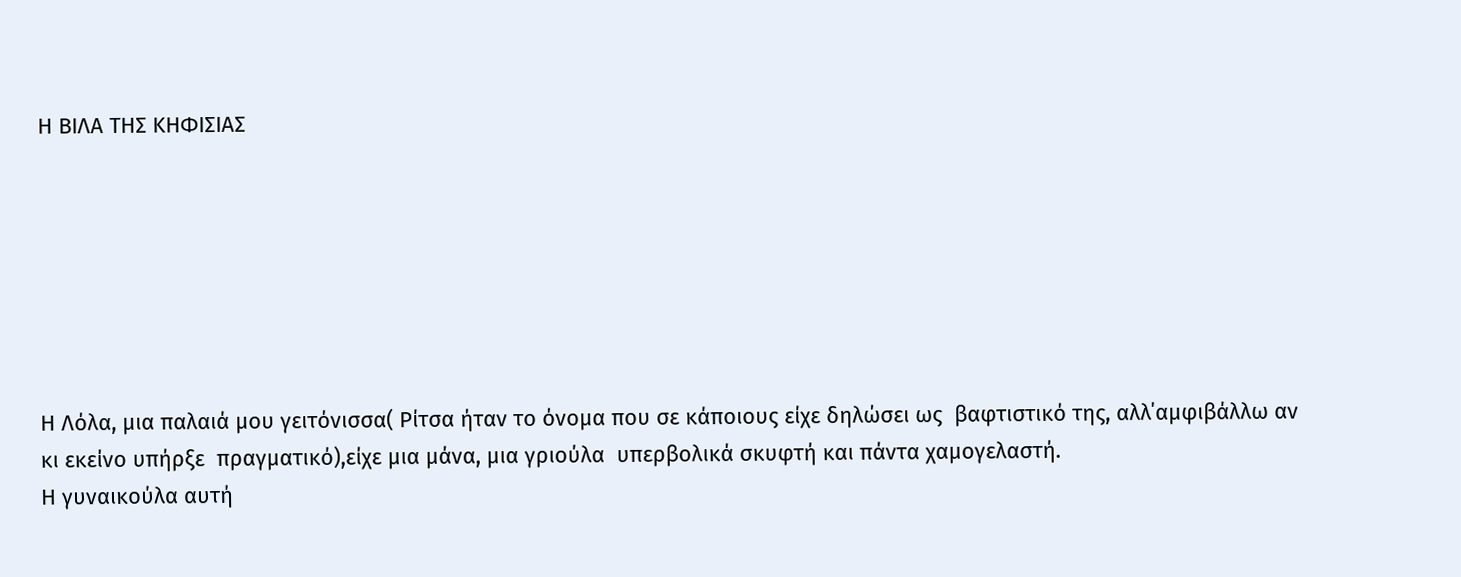Η ΒΙΛΑ ΤΗΣ ΚΗΦΙΣΙΑΣ







Η Λόλα, μια παλαιά μου γειτόνισσα( Ρίτσα ήταν το όνομα που σε κάποιους είχε δηλώσει ως  βαφτιστικό της, αλλ΄αμφιβάλλω αν  κι εκείνο υπήρξε  πραγματικό),είχε μια μάνα, μια γριούλα  υπερβολικά σκυφτή και πάντα χαμογελαστή.
Η γυναικούλα αυτή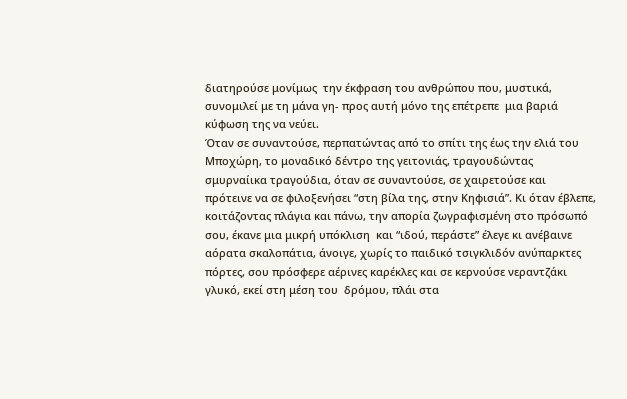διατηρούσε μονίμως  την έκφραση του ανθρώπου που, μυστικά, συνομιλεί με τη μάνα γη- προς αυτή μόνο της επέτρεπε  μια βαριά  κύφωση της να νεύει.
Όταν σε συναντούσε, περπατώντας από το σπίτι της έως την ελιά του Μποχώρη, το μοναδικό δέντρο της γειτονιάς, τραγουδώντας σμυρναίικα τραγούδια, όταν σε συναντούσε, σε χαιρετούσε και  πρότεινε να σε φιλοξενήσει “στη βίλα της, στην Κηφισιά”. Κι όταν έβλεπε, κοιτάζοντας πλάγια και πάνω, την απορία ζωγραφισμένη στο πρόσωπό σου, έκανε μια μικρή υπόκλιση  και “ιδού, περάστε” έλεγε κι ανέβαινε αόρατα σκαλοπάτια, άνοιγε, χωρίς το παιδικό τσιγκλιδόν ανύπαρκτες πόρτες, σου πρόσφερε αέρινες καρέκλες και σε κερνούσε νεραντζάκι γλυκό, εκεί στη μέση του  δρόμου, πλάι στα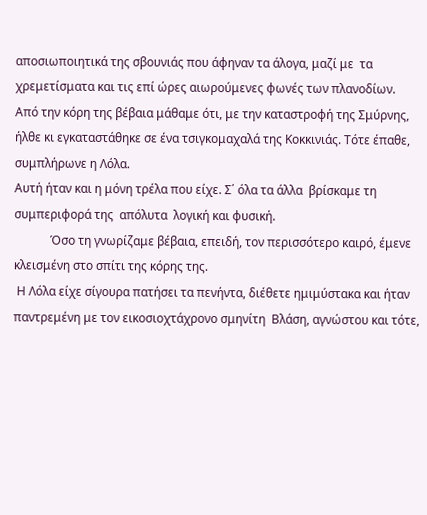αποσιωποιητικά της σβουνιάς που άφηναν τα άλογα, μαζί με  τα χρεμετίσματα και τις επί ώρες αιωρούμενες φωνές των πλανοδίων.
Από την κόρη της βέβαια μάθαμε ότι, με την καταστροφή της Σμύρνης, ήλθε κι εγκαταστάθηκε σε ένα τσιγκομαχαλά της Κοκκινιάς. Τότε έπαθε, συμπλήρωνε η Λόλα.
Αυτή ήταν και η μόνη τρέλα που είχε. Σ΄ όλα τα άλλα  βρίσκαμε τη συμπεριφορά της  απόλυτα  λογική και φυσική.
            Όσο τη γνωρίζαμε βέβαια, επειδή, τον περισσότερο καιρό, έμενε κλεισμένη στο σπίτι της κόρης της.
 Η Λόλα είχε σίγουρα πατήσει τα πενήντα, διέθετε ημιμύστακα και ήταν παντρεμένη με τον εικοσιοχτάχρονο σμηνίτη  Βλάση, αγνώστου και τότε,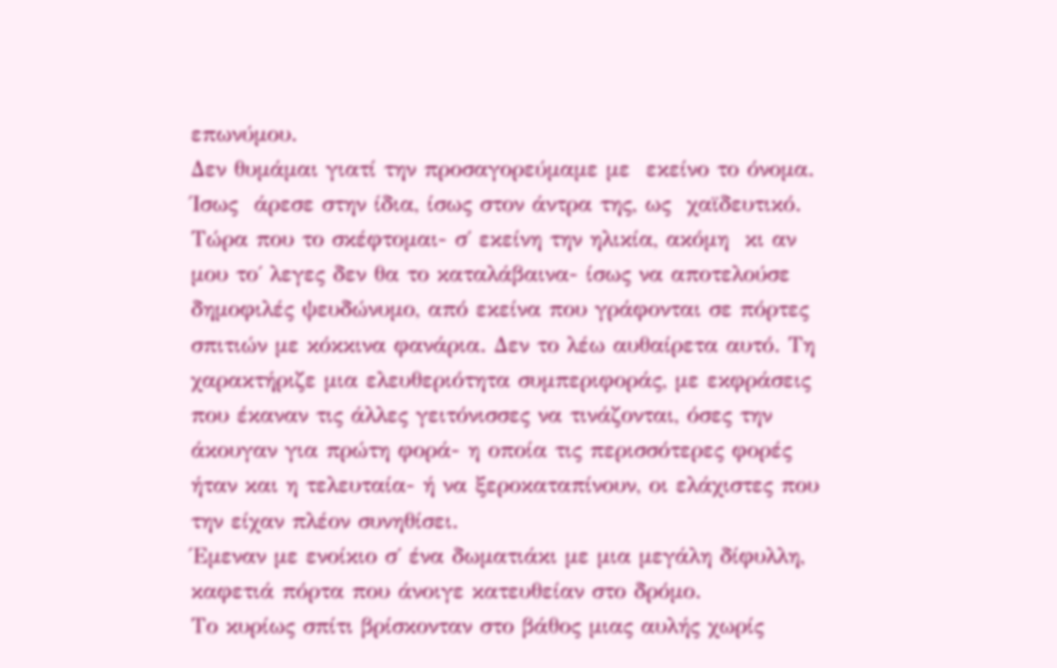επωνύμου.
Δεν θυμάμαι γιατί την προσαγορεύμαμε με  εκείνο το όνομα. Ίσως  άρεσε στην ίδια, ίσως στον άντρα της, ως  χαϊδευτικό. Τώρα που το σκέφτομαι- σ΄ εκείνη την ηλικία, ακόμη  κι αν μου το΄ λεγες δεν θα το καταλάβαινα- ίσως να αποτελούσε δημοφιλές ψευδώνυμο, από εκείνα που γράφονται σε πόρτες σπιτιών με κόκκινα φανάρια. Δεν το λέω αυθαίρετα αυτό. Τη χαρακτήριζε μια ελευθεριότητα συμπεριφοράς, με εκφράσεις που έκαναν τις άλλες γειτόνισσες να τινάζονται, όσες την άκουγαν για πρώτη φορά- η οποία τις περισσότερες φορές ήταν και η τελευταία- ή να ξεροκαταπίνουν, οι ελάχιστες που την είχαν πλέον συνηθίσει.
Έμεναν με ενοίκιο σ΄ ένα δωματιάκι με μια μεγάλη δίφυλλη, καφετιά πόρτα που άνοιγε κατευθείαν στο δρόμο.
Το κυρίως σπίτι βρίσκονταν στο βάθος μιας αυλής χωρίς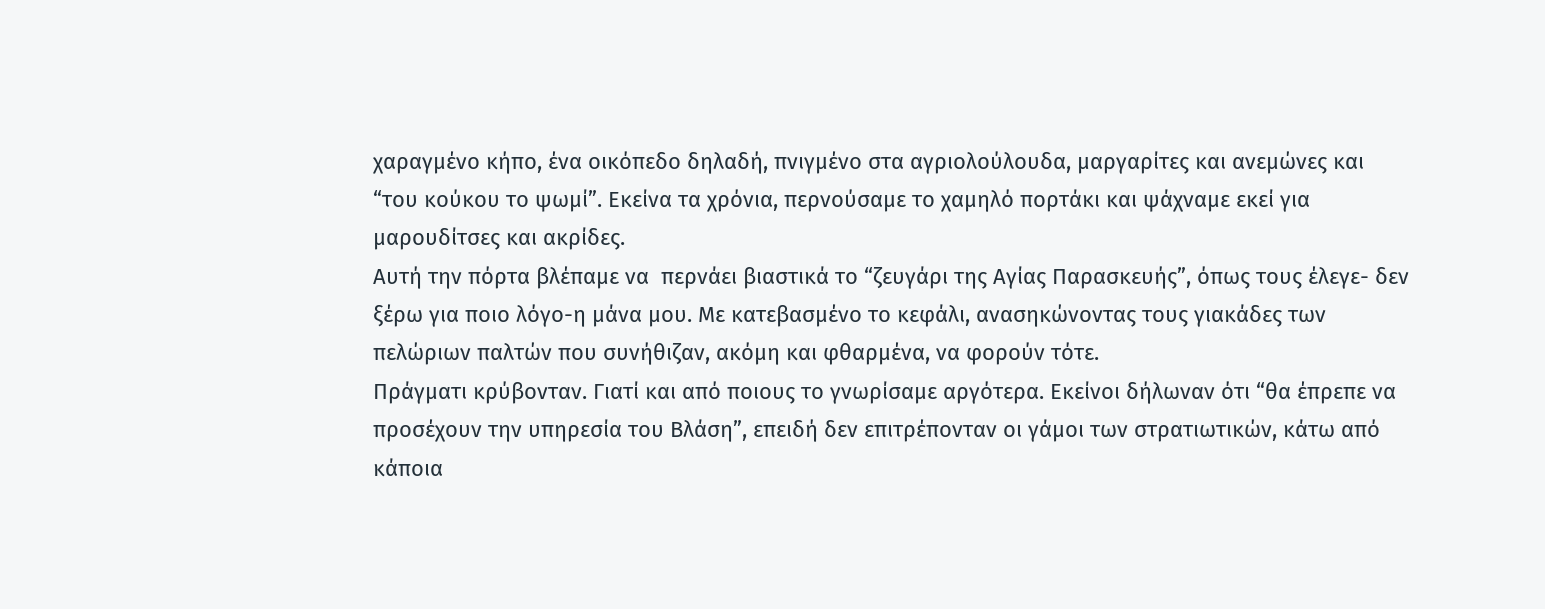χαραγμένο κήπο, ένα οικόπεδο δηλαδή, πνιγμένο στα αγριολούλουδα, μαργαρίτες και ανεμώνες και “του κούκου το ψωμί”. Εκείνα τα χρόνια, περνούσαμε το χαμηλό πορτάκι και ψάχναμε εκεί για μαρουδίτσες και ακρίδες.
Αυτή την πόρτα βλέπαμε να  περνάει βιαστικά το “ζευγάρι της Αγίας Παρασκευής”, όπως τους έλεγε- δεν ξέρω για ποιο λόγο-η μάνα μου. Με κατεβασμένο το κεφάλι, ανασηκώνοντας τους γιακάδες των  πελώριων παλτών που συνήθιζαν, ακόμη και φθαρμένα, να φορούν τότε.
Πράγματι κρύβονταν. Γιατί και από ποιους το γνωρίσαμε αργότερα. Εκείνοι δήλωναν ότι “θα έπρεπε να προσέχουν την υπηρεσία του Βλάση”, επειδή δεν επιτρέπονταν οι γάμοι των στρατιωτικών, κάτω από κάποια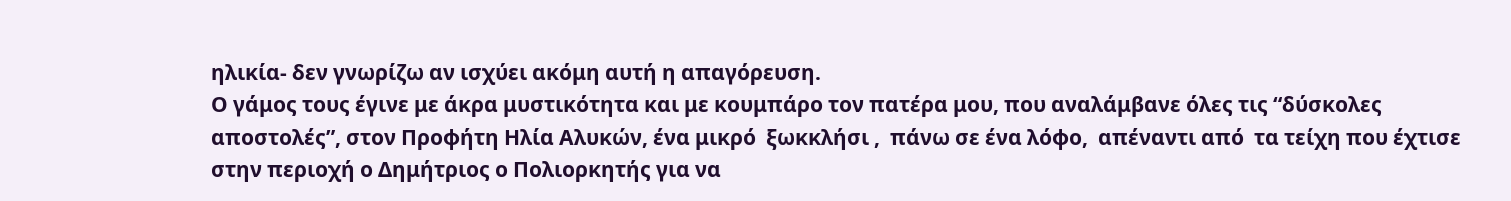ηλικία- δεν γνωρίζω αν ισχύει ακόμη αυτή η απαγόρευση.
Ο γάμος τους έγινε με άκρα μυστικότητα και με κουμπάρο τον πατέρα μου, που αναλάμβανε όλες τις “δύσκολες αποστολές”, στον Προφήτη Ηλία Αλυκών, ένα μικρό  ξωκκλήσι ,  πάνω σε ένα λόφο,  απέναντι από  τα τείχη που έχτισε στην περιοχή ο Δημήτριος ο Πολιορκητής για να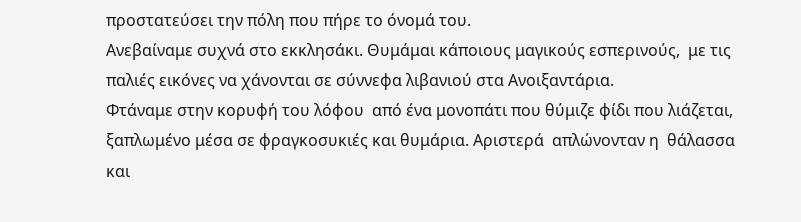προστατεύσει την πόλη που πήρε το όνομά του.
Ανεβαίναμε συχνά στο εκκλησάκι. Θυμάμαι κάποιους μαγικούς εσπερινούς,  με τις παλιές εικόνες να χάνονται σε σύννεφα λιβανιού στα Ανοιξαντάρια.
Φτάναμε στην κορυφή του λόφου  από ένα μονοπάτι που θύμιζε φίδι που λιάζεται, ξαπλωμένο μέσα σε φραγκοσυκιές και θυμάρια. Αριστερά  απλώνονταν η  θάλασσα  και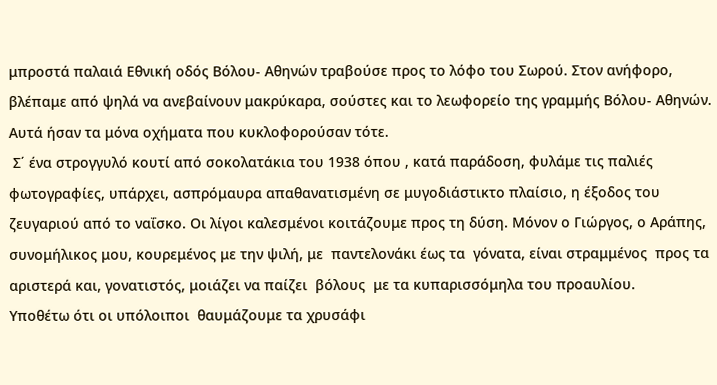μπροστά παλαιά Εθνική οδός Βόλου- Αθηνών τραβούσε προς το λόφο του Σωρού. Στον ανήφορο, βλέπαμε από ψηλά να ανεβαίνουν μακρύκαρα, σούστες και το λεωφορείο της γραμμής Βόλου- Αθηνών. Αυτά ήσαν τα μόνα οχήματα που κυκλοφορούσαν τότε.
 Σ΄ ένα στρογγυλό κουτί από σοκολατάκια του 1938 όπου , κατά παράδοση, φυλάμε τις παλιές  φωτογραφίες, υπάρχει, ασπρόμαυρα απαθανατισμένη σε μυγοδιάστικτο πλαίσιο, η έξοδος του ζευγαριού από το ναΐσκο. Οι λίγοι καλεσμένοι κοιτάζουμε προς τη δύση. Μόνον ο Γιώργος, ο Αράπης, συνομήλικος μου, κουρεμένος με την ψιλή, με  παντελονάκι έως τα  γόνατα, είναι στραμμένος  προς τα αριστερά και, γονατιστός, μοιάζει να παίζει  βόλους  με τα κυπαρισσόμηλα του προαυλίου.
Υποθέτω ότι οι υπόλοιποι  θαυμάζουμε τα χρυσάφι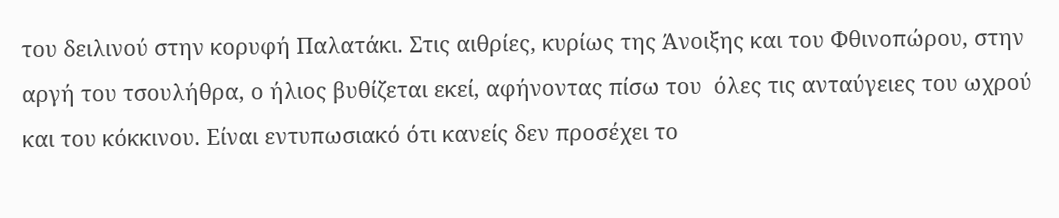του δειλινού στην κορυφή Παλατάκι. Στις αιθρίες, κυρίως της Άνοιξης και του Φθινοπώρου, στην αργή του τσουλήθρα, ο ήλιος βυθίζεται εκεί, αφήνοντας πίσω του  όλες τις ανταύγειες του ωχρού και του κόκκινου. Είναι εντυπωσιακό ότι κανείς δεν προσέχει το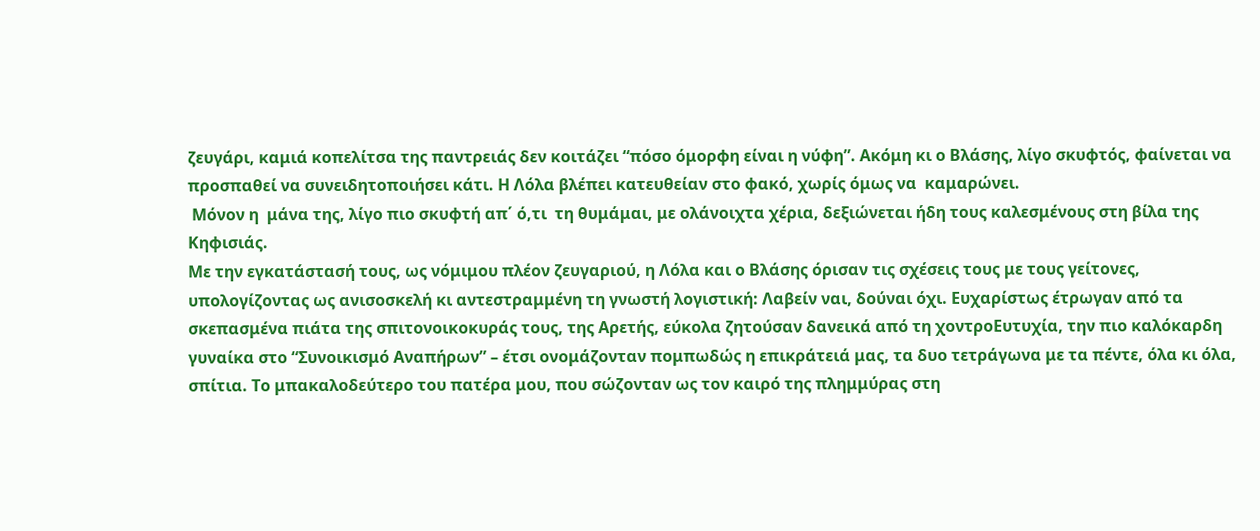ζευγάρι, καμιά κοπελίτσα της παντρειάς δεν κοιτάζει “πόσο όμορφη είναι η νύφη”. Ακόμη κι ο Βλάσης, λίγο σκυφτός, φαίνεται να προσπαθεί να συνειδητοποιήσει κάτι. Η Λόλα βλέπει κατευθείαν στο φακό, χωρίς όμως να  καμαρώνει.
 Μόνον η  μάνα της, λίγο πιο σκυφτή απ΄ ό,τι  τη θυμάμαι, με ολάνοιχτα χέρια, δεξιώνεται ήδη τους καλεσμένους στη βίλα της Κηφισιάς.
Με την εγκατάστασή τους, ως νόμιμου πλέον ζευγαριού, η Λόλα και ο Βλάσης όρισαν τις σχέσεις τους με τους γείτονες, υπολογίζοντας ως ανισοσκελή κι αντεστραμμένη τη γνωστή λογιστική: Λαβείν ναι, δούναι όχι. Ευχαρίστως έτρωγαν από τα σκεπασμένα πιάτα της σπιτονοικοκυράς τους, της Αρετής, εύκολα ζητούσαν δανεικά από τη χοντροΕυτυχία, την πιο καλόκαρδη γυναίκα στο “Συνοικισμό Αναπήρων” – έτσι ονομάζονταν πομπωδώς η επικράτειά μας, τα δυο τετράγωνα με τα πέντε, όλα κι όλα, σπίτια. Το μπακαλοδεύτερο του πατέρα μου, που σώζονταν ως τον καιρό της πλημμύρας στη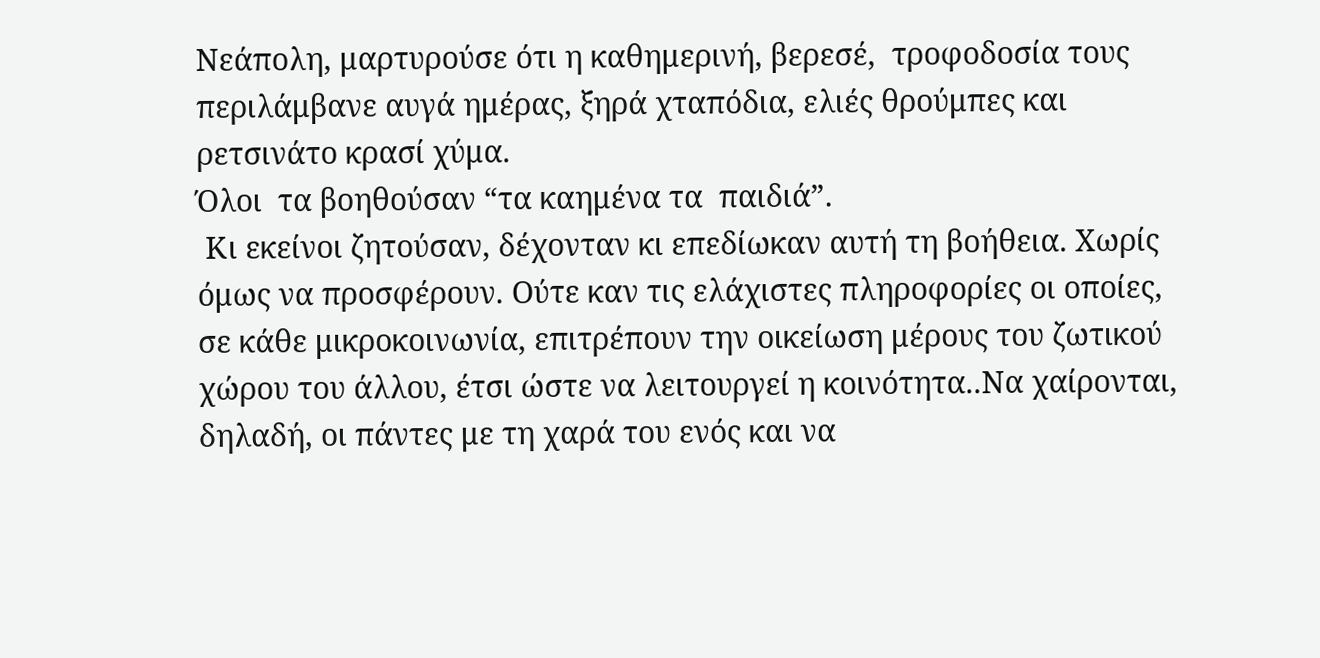Νεάπολη, μαρτυρούσε ότι η καθημερινή, βερεσέ,  τροφοδοσία τους περιλάμβανε αυγά ημέρας, ξηρά χταπόδια, ελιές θρούμπες και ρετσινάτο κρασί χύμα.
Όλοι  τα βοηθούσαν “τα καημένα τα  παιδιά”.
 Κι εκείνοι ζητούσαν, δέχονταν κι επεδίωκαν αυτή τη βοήθεια. Χωρίς όμως να προσφέρουν. Ούτε καν τις ελάχιστες πληροφορίες οι οποίες,  σε κάθε μικροκοινωνία, επιτρέπουν την οικείωση μέρους του ζωτικού χώρου του άλλου, έτσι ώστε να λειτουργεί η κοινότητα..Nα χαίρονται, δηλαδή, οι πάντες με τη χαρά του ενός και να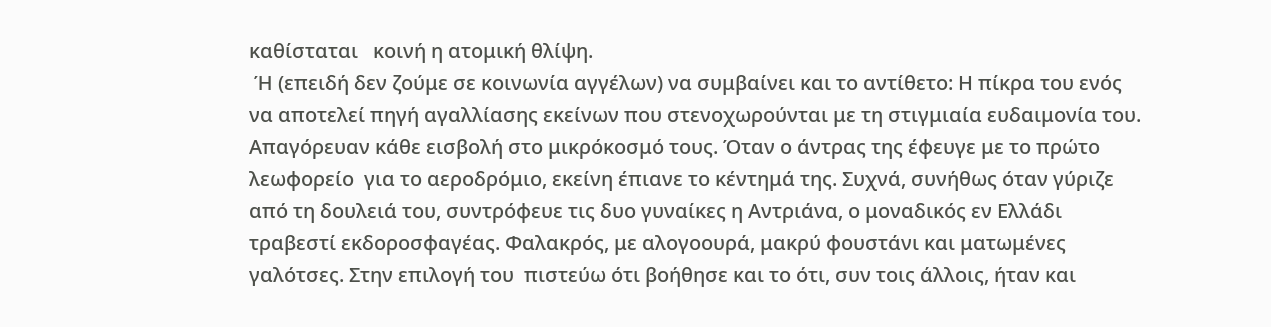καθίσταται   κοινή η ατομική θλίψη.
 Ή (επειδή δεν ζούμε σε κοινωνία αγγέλων) να συμβαίνει και το αντίθετο: Η πίκρα του ενός να αποτελεί πηγή αγαλλίασης εκείνων που στενοχωρούνται με τη στιγμιαία ευδαιμονία του.
Απαγόρευαν κάθε εισβολή στο μικρόκοσμό τους. Όταν ο άντρας της έφευγε με το πρώτο λεωφορείο  για το αεροδρόμιο, εκείνη έπιανε το κέντημά της. Συχνά, συνήθως όταν γύριζε από τη δουλειά του, συντρόφευε τις δυο γυναίκες η Αντριάνα, ο μοναδικός εν Ελλάδι τραβεστί εκδοροσφαγέας. Φαλακρός, με αλογοουρά, μακρύ φουστάνι και ματωμένες γαλότσες. Στην επιλογή του  πιστεύω ότι βοήθησε και το ότι, συν τοις άλλοις, ήταν και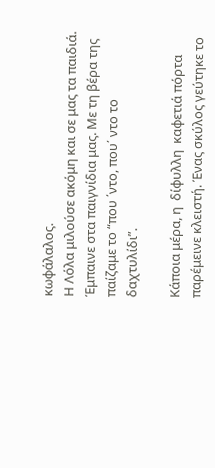κωφάλαλος.
Η Λόλα μιλούσε ακόμη και σε μας τα παιδιά. Έμπαινε στα παιγνίδια μας. Με τη βέρα της παίζαμε τo “που ΄ντο, που΄ ντο το δαχτυλίδι”.

Κάποια μέρα, η  δίφυλλη  καφετιά πόρτα παρέμεινε κλειστή. Ένας σκύλος γεύτηκε το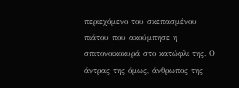περιεχόμενο του σκεπασμένου πιάτου που ακούμπησε η σπιτονοικοκυρά στο κατώφλι της. Ο άντρας της όμως, άνθρωπος της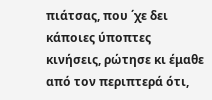πιάτσας, που ΄χε δει κάποιες ύποπτες κινήσεις, ρώτησε κι έμαθε από τον περιπτερά ότι,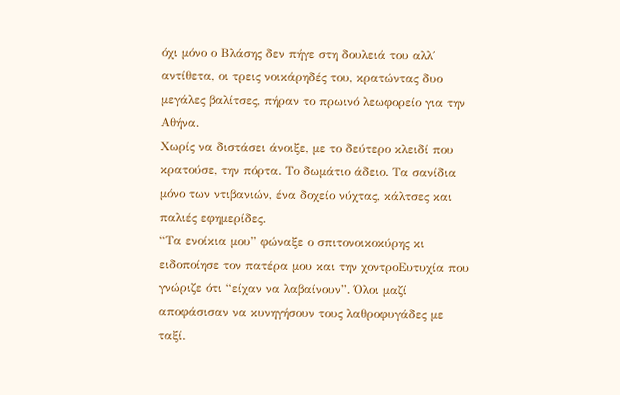όχι μόνο ο Βλάσης δεν πήγε στη δουλειά του αλλ΄ αντίθετα, οι τρεις νοικάρηδές του, κρατώντας δυο μεγάλες βαλίτσες, πήραν το πρωινό λεωφορείο για την Αθήνα.
Χωρίς να διστάσει άνοιξε, με το δεύτερο κλειδί που κρατούσε, την πόρτα. Το δωμάτιο άδειο. Τα σανίδια μόνο των ντιβανιών, ένα δοχείο νύχτας, κάλτσες και  παλιές εφημερίδες.
“Τα ενοίκια μου” φώναξε ο σπιτονοικοκύρης κι ειδοποίησε τον πατέρα μου και την χοντροΕυτυχία που γνώριζε ότι “είχαν να λαβαίνουν”. Όλοι μαζί αποφάσισαν να κυνηγήσουν τους λαθροφυγάδες με ταξί.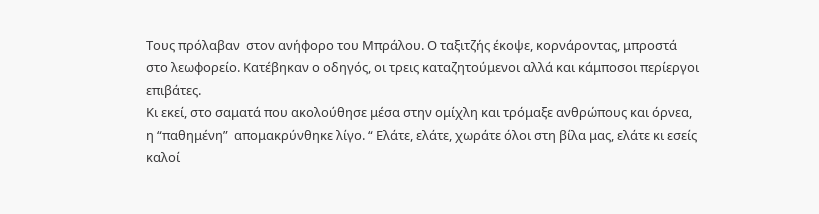Τους πρόλαβαν  στον ανήφορο του Μπράλου. Ο ταξιτζής έκοψε, κορνάροντας, μπροστά στο λεωφορείο. Κατέβηκαν ο οδηγός, οι τρεις καταζητούμενοι αλλά και κάμποσοι περίεργοι επιβάτες.
Κι εκεί, στο σαματά που ακολούθησε μέσα στην ομίχλη και τρόμαξε ανθρώπους και όρνεα, η “παθημένη”  απομακρύνθηκε λίγο. “ Ελάτε, ελάτε, χωράτε όλοι στη βίλα μας, ελάτε κι εσείς καλοί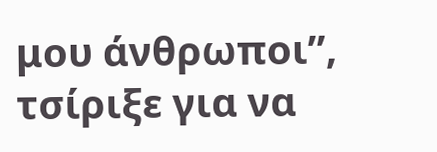μου άνθρωποι”, τσίριξε για να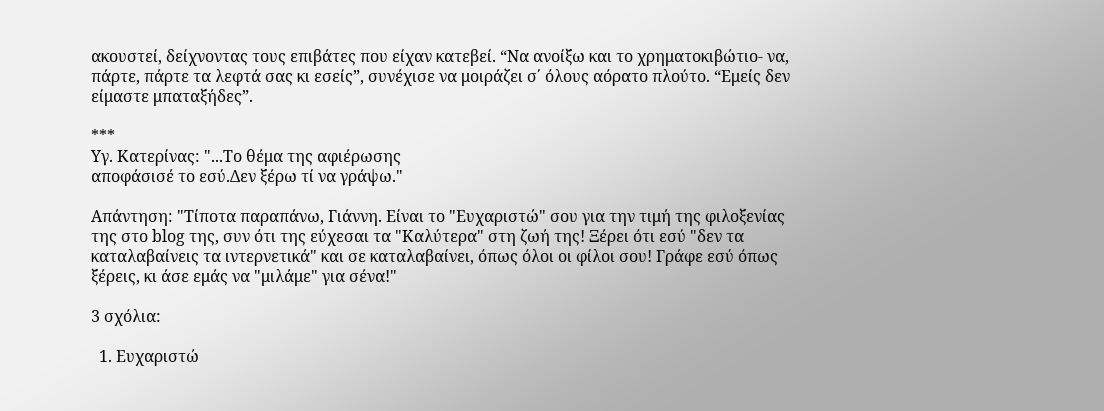ακουστεί, δείχνοντας τους επιβάτες που είχαν κατεβεί. “Να ανοίξω και το χρηματοκιβώτιο- να, πάρτε, πάρτε τα λεφτά σας κι εσείς”, συνέχισε να μοιράζει σ΄ όλους αόρατο πλούτο. “Εμείς δεν είμαστε μπαταξήδες”.

***
Υγ. Κατερίνας: "...Το θέμα της αφιέρωσης
αποφάσισέ το εσύ.Δεν ξέρω τί να γράψω."

Απάντηση: "Τίποτα παραπάνω, Γιάννη. Είναι το "Ευχαριστώ" σου για την τιμή της φιλοξενίας της στο blog της, συν ότι της εύχεσαι τα "Καλύτερα" στη ζωή της! Ξέρει ότι εσύ "δεν τα καταλαβαίνεις τα ιντερνετικά" και σε καταλαβαίνει, όπως όλοι οι φίλοι σου! Γράφε εσύ όπως ξέρεις, κι άσε εμάς να "μιλάμε" για σένα!"

3 σχόλια:

  1. Ευχαριστώ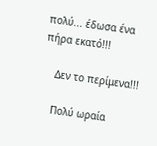πολύ... έδωσα ένα πήρα εκατό!!!

    Δεν το περίμενα!!!

    Πολύ ωραία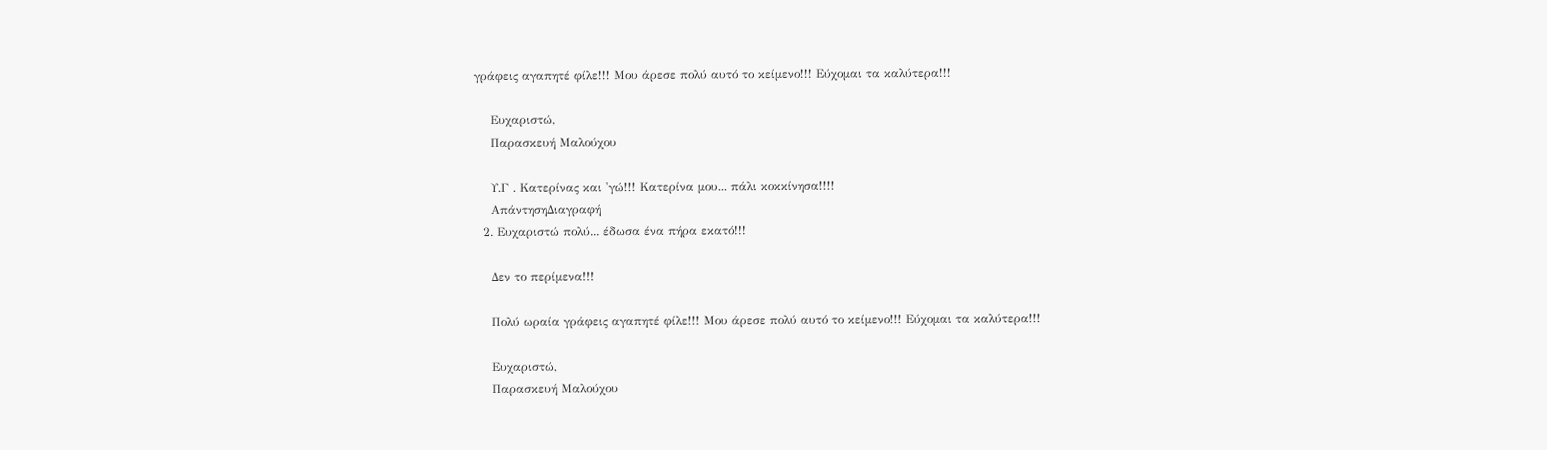γράφεις αγαπητέ φίλε!!! Μου άρεσε πολύ αυτό το κείμενο!!! Εύχομαι τα καλύτερα!!!

    Ευχαριστώ,
    Παρασκευή Μαλούχου

    Υ.Γ . Κατερίνας και 'γώ!!! Κατερίνα μου... πάλι κοκκίνησα!!!!
    ΑπάντησηΔιαγραφή
  2. Ευχαριστώ πολύ... έδωσα ένα πήρα εκατό!!!

    Δεν το περίμενα!!!

    Πολύ ωραία γράφεις αγαπητέ φίλε!!! Μου άρεσε πολύ αυτό το κείμενο!!! Εύχομαι τα καλύτερα!!!

    Ευχαριστώ,
    Παρασκευή Μαλούχου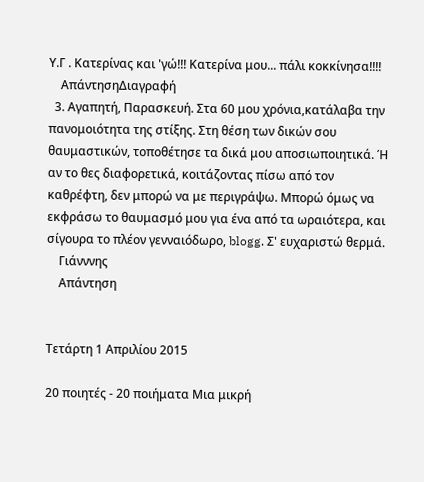Υ.Γ . Κατερίνας και 'γώ!!! Κατερίνα μου... πάλι κοκκίνησα!!!!
    ΑπάντησηΔιαγραφή
  3. Αγαπητή, Παρασκευή. Στα 60 μου χρόνια,κατάλαβα την πανομοιότητα της στίξης. Στη θέση των δικών σου θαυμαστικών, τοποθέτησε τα δικά μου αποσιωποιητικά. Ή αν το θες διαφορετικά, κοιτάζοντας πίσω από τον καθρέφτη, δεν μπορώ να με περιγράψω. Μπορώ όμως να εκφράσω το θαυμασμό μου για ένα από τα ωραιότερα, και σίγουρα το πλέον γενναιόδωρο, blogg. Σ' ευχαριστώ θερμά.
    Γιάνννης
    Απάντηση


Τετάρτη 1 Απριλίου 2015

20 ποιητές - 20 ποιήματα Μια μικρή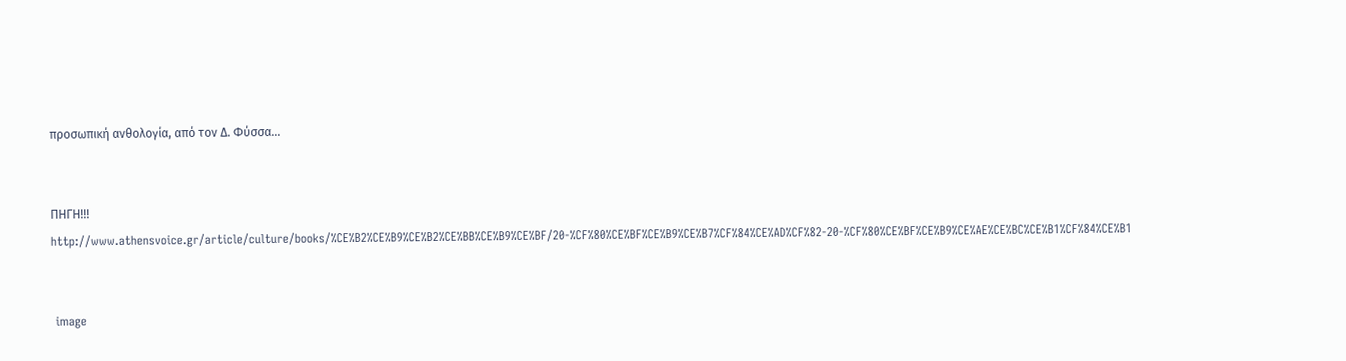προσωπική ανθολογία, από τον Δ. Φύσσα...


ΠΗΓΗ!!! http://www.athensvoice.gr/article/culture/books/%CE%B2%CE%B9%CE%B2%CE%BB%CE%B9%CE%BF/20-%CF%80%CE%BF%CE%B9%CE%B7%CF%84%CE%AD%CF%82-20-%CF%80%CE%BF%CE%B9%CE%AE%CE%BC%CE%B1%CF%84%CE%B1


 image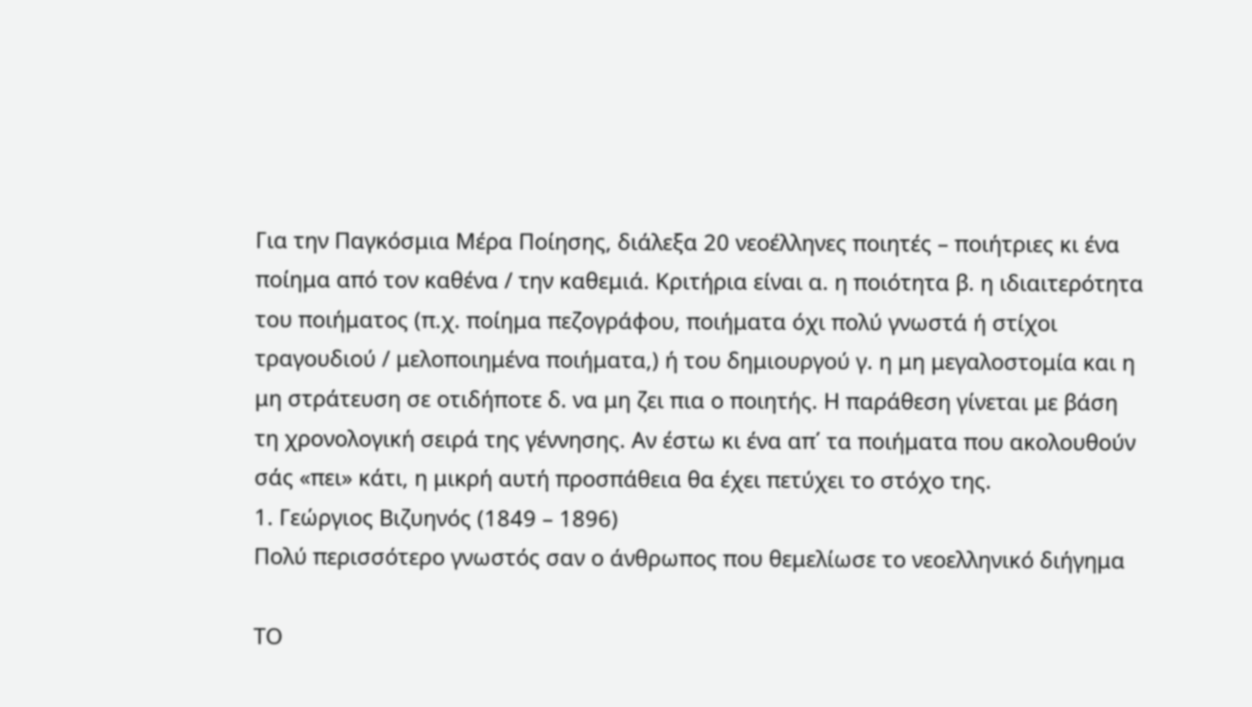Για την Παγκόσμια Μέρα Ποίησης, διάλεξα 20 νεοέλληνες ποιητές – ποιήτριες κι ένα ποίημα από τον καθένα / την καθεμιά. Κριτήρια είναι α. η ποιότητα β. η ιδιαιτερότητα του ποιήματος (π.χ. ποίημα πεζογράφου, ποιήματα όχι πολύ γνωστά ή στίχοι τραγουδιού / μελοποιημένα ποιήματα,) ή του δημιουργού γ. η μη μεγαλοστομία και η μη στράτευση σε οτιδήποτε δ. να μη ζει πια ο ποιητής. Η παράθεση γίνεται με βάση τη χρονολογική σειρά της γέννησης. Αν έστω κι ένα απ΄ τα ποιήματα που ακολουθούν σάς «πει» κάτι, η μικρή αυτή προσπάθεια θα έχει πετύχει το στόχο της.
1. Γεώργιος Βιζυηνός (1849 – 1896)
Πολύ περισσότερο γνωστός σαν ο άνθρωπος που θεμελίωσε το νεοελληνικό διήγημα

ΤΟ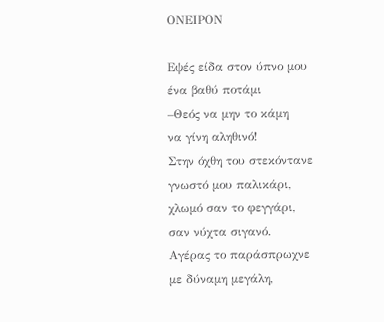ΟΝΕΙΡΟΝ

Εψές είδα στον ύπνο μου
ένα βαθύ ποτάμι
–Θεός να μην το κάμη
να γίνη αληθινό!
Στην όχθη του στεκόντανε
γνωστό μου παλικάρι,
χλωμό σαν το φεγγάρι,
σαν νύχτα σιγανό.
Αγέρας το παράσπρωχνε
με δύναμη μεγάλη,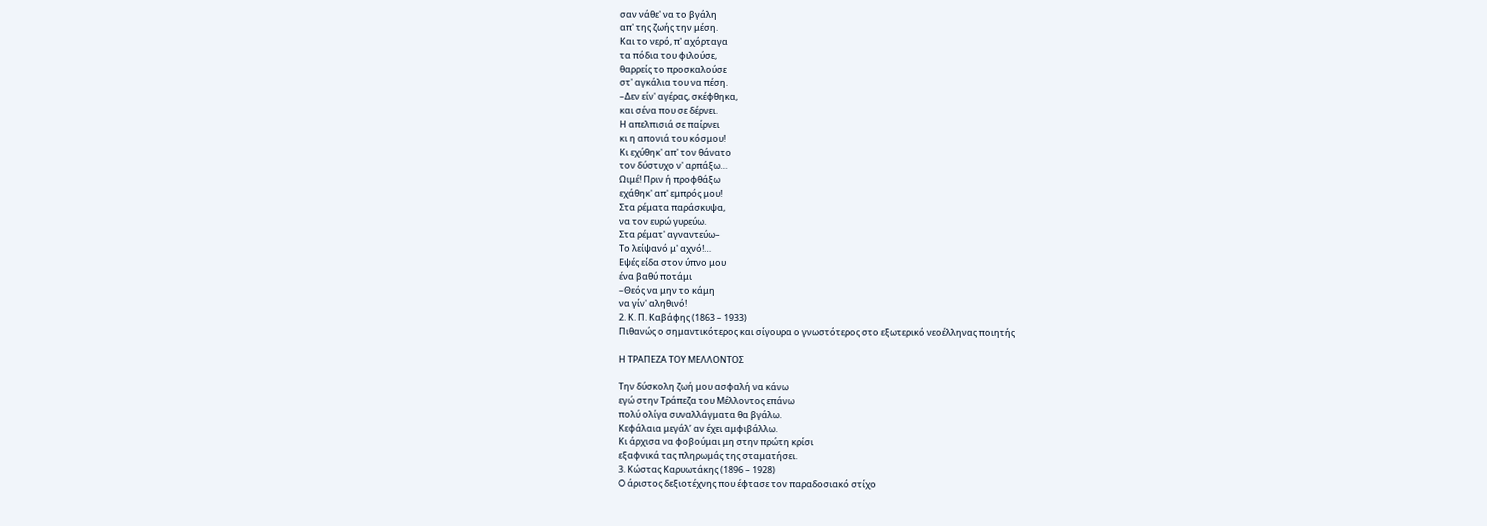σαν νάθε' να το βγάλη
απ' της ζωής την μέση.
Και το νερό, π' αχόρταγα
τα πόδια του φιλούσε,
θαρρείς το προσκαλούσε
στ' αγκάλια του να πέση.
–Δεν είν' αγέρας, σκέφθηκα,
και σένα που σε δέρνει.
Η απελπισιά σε παίρνει
κι η απονιά του κόσμου!
Κι εχύθηκ' απ' τον θάνατο
τον δύστυχο ν' αρπάξω…
Ωιμέ! Πριν ή προφθάξω
εχάθηκ' απ' εμπρός μου!
Στα ρέματα παράσκυψα,
να τον ευρώ γυρεύω.
Στα ρέματ' αγναντεύω–
Το λείψανό μ' αχνό!…
Εψές είδα στον ύπνο μου
ένα βαθύ ποτάμι
–Θεός να μην το κάμη
να γίν' αληθινό!
2. Κ. Π. Καβάφης (1863 – 1933)
Πιθανώς ο σημαντικότερος και σίγουρα ο γνωστότερος στο εξωτερικό νεοέλληνας ποιητής

Η ΤΡΑΠΕΖΑ ΤΟΥ ΜΕΛΛΟΝΤΟΣ

Την δύσκολη ζωή μου ασφαλή να κάνω
εγώ στην Τράπεζα του Μέλλοντος επάνω
πολύ ολίγα συναλλάγματα θα βγάλω.
Κεφάλαια μεγάλ’ αν έχει αμφιβάλλω.
Κι άρχισα να φοβούμαι μη στην πρώτη κρίσι
εξαφνικά τας πληρωμάς της σταματήσει.
3. Κώστας Καρυωτάκης (1896 – 1928)
O άριστος δεξιοτέχνης που έφτασε τον παραδοσιακό στίχο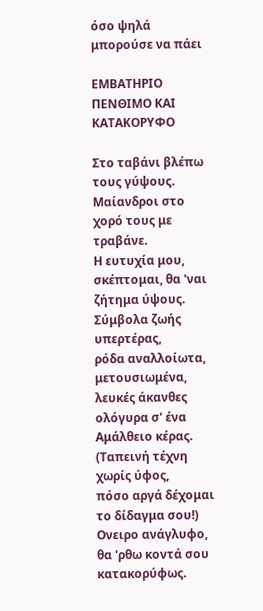όσο ψηλά μπορούσε να πάει

ΕΜΒΑΤΗΡΙΟ ΠΕΝΘΙΜΟ ΚΑΙ ΚΑΤΑΚΟΡΥΦΟ

Στο ταβάνι βλέπω τους γύψους.
Μαίανδροι στο χορό τους με τραβάνε.
Η ευτυχία μου, σκέπτομαι, θα 'ναι
ζήτημα ύψους.
Σύμβολα ζωής υπερτέρας,
ρόδα αναλλοίωτα, μετουσιωμένα,
λευκές άκανθες ολόγυρα σ' ένα
Αμάλθειο κέρας.
(Ταπεινή τέχνη χωρίς ύφος,
πόσο αργά δέχομαι το δίδαγμα σου!)
Ονειρο ανάγλυφο, θα 'ρθω κοντά σου
κατακορύφως.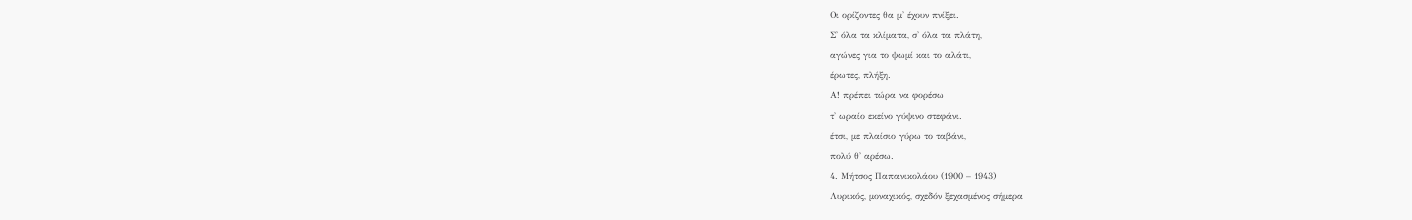Οι ορίζοντες θα μ' έχουν πνίξει.
Σ' όλα τα κλίματα, σ' όλα τα πλάτη,
αγώνες για το ψωμί και το αλάτι,
έρωτες, πλήξη.
Α! πρέπει τώρα να φορέσω
τ' ωραίο εκείνο γύψινο στεφάνι.
έτσι, με πλαίσιο γύρω το ταβάνι,
πολύ θ' αρέσω.
4. Μήτσος Παπανικολάου (1900 – 1943)
Λυρικός, μοναχικός, σχεδόν ξεχασμένος σήμερα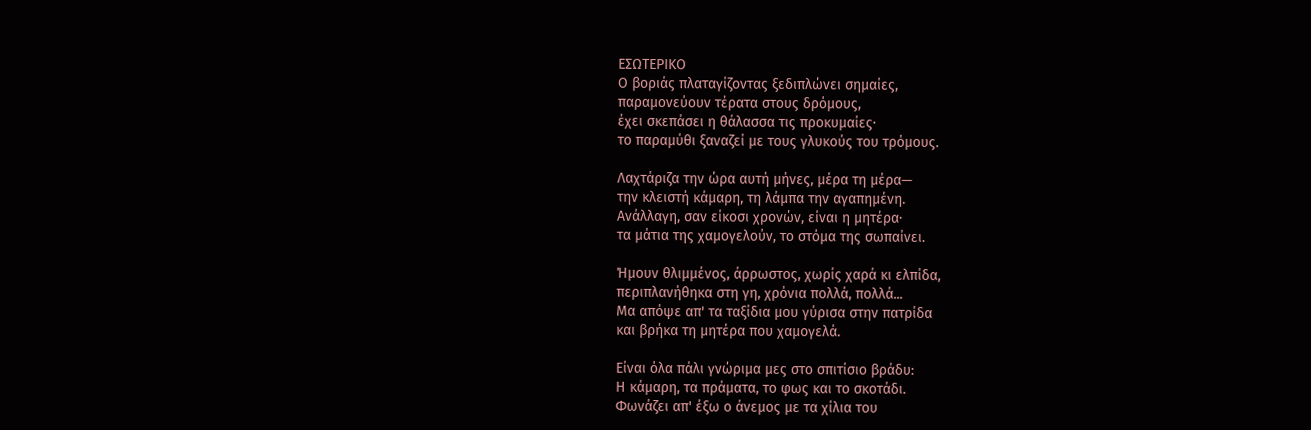ΕΣΩΤΕΡΙΚΟ
Ο βοριάς πλαταγίζοντας ξεδιπλώνει σημαίες,
παραμονεύουν τέρατα στους δρόμους,
έχει σκεπάσει η θάλασσα τις προκυμαίες·
το παραμύθι ξαναζεί με τους γλυκούς του τρόμους.

Λαχτάριζα την ώρα αυτή μήνες, μέρα τη μέρα—
την κλειστή κάμαρη, τη λάμπα την αγαπημένη.
Ανάλλαγη, σαν είκοσι χρονών, είναι η μητέρα·
τα μάτια της χαμογελούν, το στόμα της σωπαίνει.

Ήμουν θλιμμένος, άρρωστος, χωρίς χαρά κι ελπίδα,
περιπλανήθηκα στη γη, χρόνια πολλά, πολλά...
Μα απόψε απ' τα ταξίδια μου γύρισα στην πατρίδα
και βρήκα τη μητέρα που χαμογελά.

Είναι όλα πάλι γνώριμα μες στο σπιτίσιο βράδυ:
Η κάμαρη, τα πράματα, το φως και το σκοτάδι.
Φωνάζει απ' έξω ο άνεμος με τα χίλια του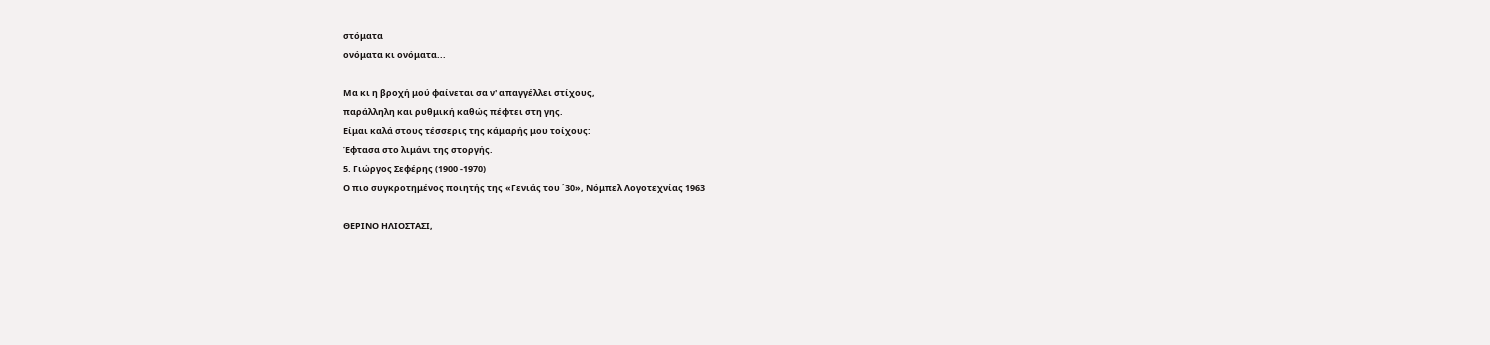στόματα
ονόματα κι ονόματα...

Μα κι η βροχή μού φαίνεται σα ν' απαγγέλλει στίχους,
παράλληλη και ρυθμική καθώς πέφτει στη γης.
Είμαι καλά στους τέσσερις της κάμαρής μου τοίχους:
Έφτασα στο λιμάνι της στοργής.
5. Γιώργος Σεφέρης (1900 -1970)
Ο πιο συγκροτημένος ποιητής της «Γενιάς του ΄30», Νόμπελ Λογοτεχνίας 1963

ΘΕΡΙΝΟ ΗΛΙΟΣΤΑΣΙ,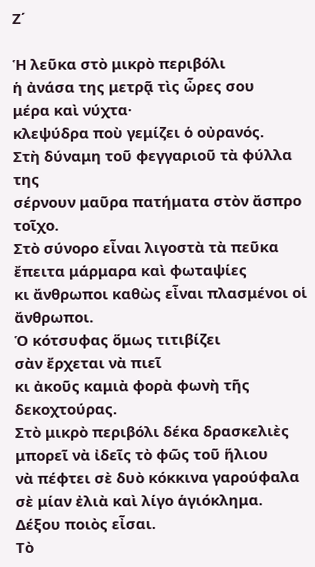Ζ΄

Ἡ λεῦκα στὸ μικρὸ περιβόλι
ἡ ἀνάσα της μετρᾷ τὶς ὦρες σου
μέρα καὶ νύχτα·
κλεψύδρα ποὺ γεμίζει ὁ οὐρανός.
Στὴ δύναμη τοῦ φεγγαριοῦ τὰ φύλλα της
σέρνουν μαῦρα πατήματα στὸν ἄσπρο τοῖχο.
Στὸ σύνορο εἶναι λιγοστὰ τὰ πεῦκα
ἔπειτα μάρμαρα καὶ φωταψίες
κι ἄνθρωποι καθὼς εἶναι πλασμένοι οἱ ἄνθρωποι.
Ὁ κότσυφας ὅμως τιτιβίζει
σὰν ἔρχεται νὰ πιεῖ
κι ἀκοῦς καμιὰ φορὰ φωνὴ τῆς δεκοχτούρας.
Στὸ μικρὸ περιβόλι δέκα δρασκελιὲς
μπορεῖ νὰ ἰδεῖς τὸ φῶς τοῦ ἥλιου
νὰ πέφτει σὲ δυὸ κόκκινα γαρούφαλα
σὲ μίαν ἐλιὰ καὶ λίγο ἁγιόκλημα.
Δέξου ποιὸς εἶσαι.
Τὸ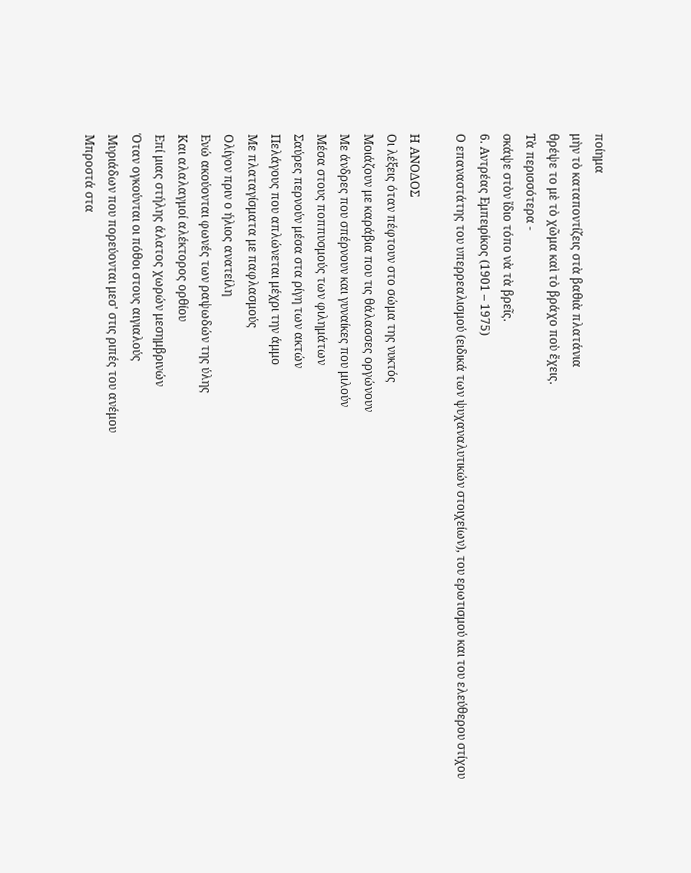ποίημα
μὴν τὸ καταποντίζεις στὰ βαθιὰ πλατάνια
θρέψε το μὲ τὸ χῶμα καὶ τὸ βράχο ποὺ ἔχεις.
Τὰ περισσότερα -
σκάψε στὸν ἴδιο τόπο νὰ τὰ βρεῖς.
6. Αντρέας Εμπειρίκος (1901 – 1975)
Ο επαναστάτης του υπερρεαλισμού (ειδικά των ψυχαναλυτικών στοιχείων), του ερωτισμού και του ελεύθερου στίχου

Η ΑΝΟΔΟΣ
Οι λέξεις όταν πέφτουν στο σώμα της νυκτός
Μοιάζουν με καράβια που τις θάλασσες οργώνουν
Με άνδρες που σπέρνουν και γυναίκες που μιλούν
Μέσα στους ποππυσμούς των φιλημάτων
Σαύρες περνούν μέσα στα ρίγη των ακτών
Πελάγους που απλώνεται μέχρι την άμμο
Με πλαταγίσματα με παφλασμούς
Ολίγον πριν ο ήλιος ανατείλη
Ενώ ακούονται φωνές των ραψωδών της ύλης
Και αλαλαγμοί αλέκτορος ορθίου
Επί μιας στήλης άλατος χωρών μεσημβρινών
Όταν ογκούνται οι πόθοι στους αιγιαλούς
Μυριάδων που πορεύονται μεσ' στις ριπές του ανέμου
Μπροστά στα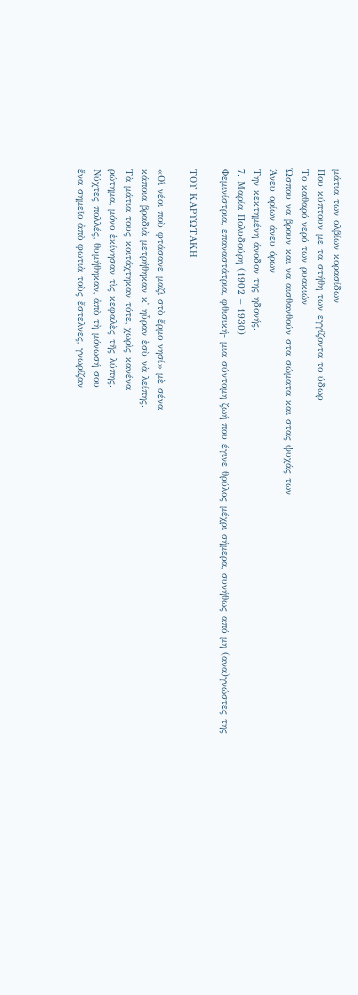μάτια των ολβίων κορασίδων
Που κύπτουν με τα στήθη των εγγίζοντα το ύδωρ
Το καθαρό νερό των ρυακιών
Ώσπου να βρουν και να αισθανθούν στα σώματα και στας ψυχάς των
Άνευ ορίων άνευ όρων
Την κεκτημένη άνοδον της ηδονής.
7. Μαρία Πολυδούρη (1902 – 1930)
Φεμινίστρια, επαναστάτρια, φθισική- μια σύντομη ζωή που έγινε θρύλος μέχρι σήμερα, συνήθως από μη (ανα)γνώστες της

ΤΟΥ ΚΑΡΥΩΤΑΚΗ

«Οἱ νέοι ποὺ φτάσανε μαζὶ στὸ ἔρμο νησί» μὲ σένα
κάποια βραδιὰ μετρήθηκαν κ᾿ ηὖραν ἐσὺ νὰ λείπης.
Τὰ μάτια τους κοιτάχτηκαν τότε, χωρὶς κανένα
ρώτημα, μόνο ἐκίνησαν τὶς κεφαλὲς τῆς λύπης.
Νύχτες πολλές, θυμήθηκαν, ἀπὸ τὴ μόνωσή σου
ἕνα σημεῖο ἀπὸ φωτιὰ τοὺς ἔστελνες, γνωρίζαν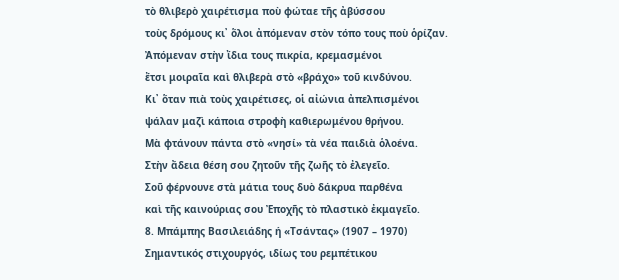τὸ θλιβερὸ χαιρέτισμα ποὺ φώταε τῆς ἀβύσσου
τοὺς δρόμους κι᾿ ὅλοι ἀπόμεναν στὸν τόπο τους ποὺ ὁρίζαν.
Ἀπόμεναν στὴν ἴδια τους πικρία, κρεμασμένοι
ἔτσι μοιραῖα καὶ θλιβερὰ στὸ «βράχο» τοῦ κινδύνου.
Κι᾿ ὅταν πιὰ τοὺς χαιρέτισες, οἱ αἰώνια ἀπελπισμένοι
ψάλαν μαζὶ κάποια στροφὴ καθιερωμένου θρήνου.
Μὰ φτάνουν πάντα στὸ «νησί» τὰ νέα παιδιὰ ὁλοένα.
Στὴν ἄδεια θέση σου ζητοῦν τῆς ζωῆς τὸ ἐλεγεῖο.
Σοῦ φέρνουνε στὰ μάτια τους δυὸ δάκρυα παρθένα
καὶ τῆς καινούριας σου Ἐποχῆς τὸ πλαστικὸ ἐκμαγεῖο.
8. Μπάμπης Βασιλειάδης ή «Τσάντας» (1907 – 1970)
Σημαντικός στιχουργός, ιδίως του ρεμπέτικου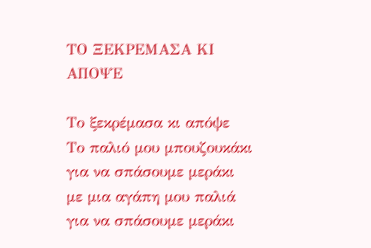ΤΟ ΞΕΚΡΕΜΑΣΑ ΚΙ ΑΠΟΨΕ

Το ξεκρέμασα κι απόψε
Το παλιό μου μπουζουκάκι
για να σπάσουμε μεράκι
με μια αγάπη μου παλιά
για να σπάσουμε μεράκι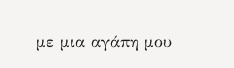με μια αγάπη μου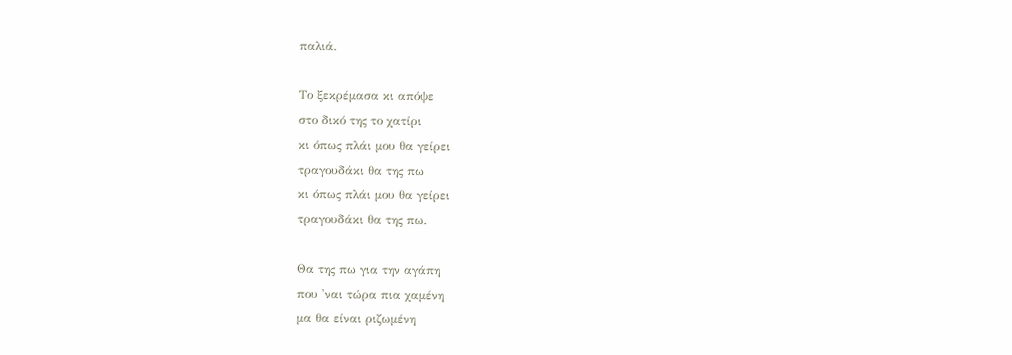παλιά.

Το ξεκρέμασα κι απόψε
στο δικό της το χατίρι
κι όπως πλάι μου θα γείρει
τραγουδάκι θα της πω
κι όπως πλάι μου θα γείρει
τραγουδάκι θα της πω.

Θα της πω για την αγάπη
που 'ναι τώρα πια χαμένη
μα θα είναι ριζωμένη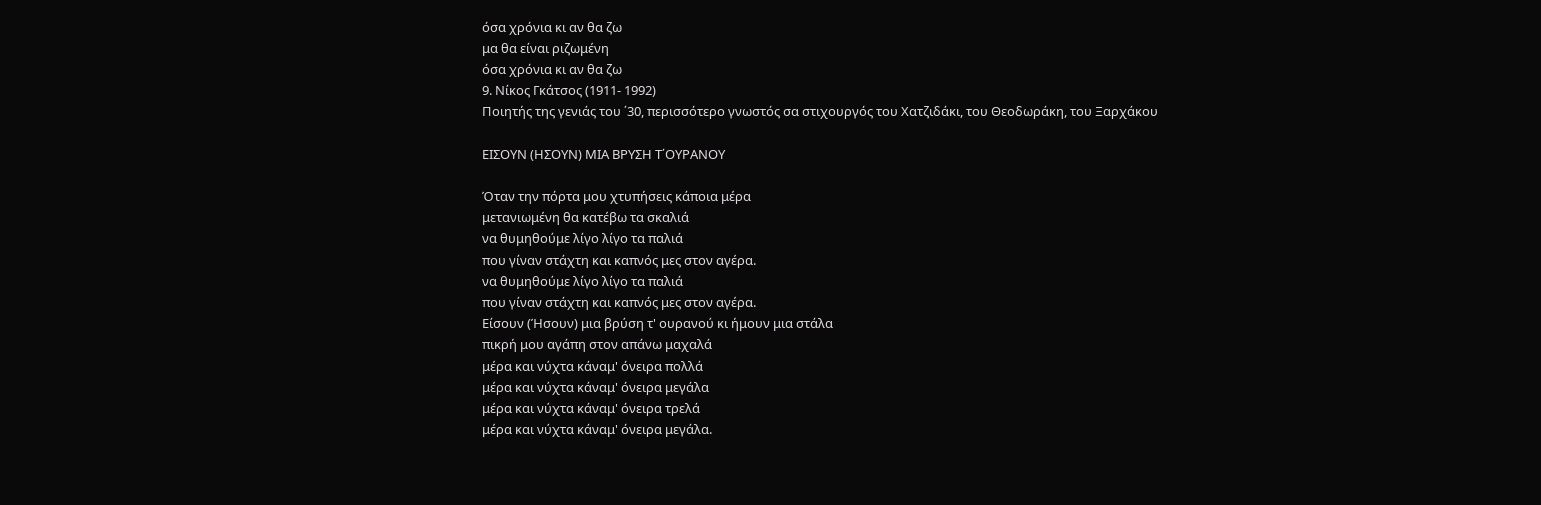όσα χρόνια κι αν θα ζω
μα θα είναι ριζωμένη
όσα χρόνια κι αν θα ζω
9. Νίκος Γκάτσος (1911- 1992)
Ποιητής της γενιάς του ΄30, περισσότερο γνωστός σα στιχουργός του Χατζιδάκι, του Θεοδωράκη, του Ξαρχάκου

ΕΙΣΟΥΝ (ΗΣΟΥΝ) ΜΙΑ ΒΡΥΣΗ Τ΄ΟΥΡΑΝΟΥ

Όταν την πόρτα μου χτυπήσεις κάποια μέρα
μετανιωμένη θα κατέβω τα σκαλιά
να θυμηθούμε λίγο λίγο τα παλιά
που γίναν στάχτη και καπνός μες στον αγέρα.
να θυμηθούμε λίγο λίγο τα παλιά
που γίναν στάχτη και καπνός μες στον αγέρα.
Είσουν (Ήσουν) μια βρύση τ' ουρανού κι ήμουν μια στάλα
πικρή μου αγάπη στον απάνω μαχαλά
μέρα και νύχτα κάναμ' όνειρα πολλά
μέρα και νύχτα κάναμ' όνειρα μεγάλα
μέρα και νύχτα κάναμ' όνειρα τρελά
μέρα και νύχτα κάναμ' όνειρα μεγάλα.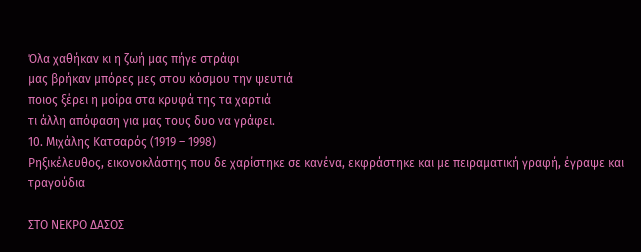Όλα χαθήκαν κι η ζωή μας πήγε στράφι
μας βρήκαν μπόρες μες στου κόσμου την ψευτιά
ποιος ξέρει η μοίρα στα κρυφά της τα χαρτιά
τι άλλη απόφαση για μας τους δυο να γράφει.
10. Μιχάλης Κατσαρός (1919 – 1998)
Ρηξικέλευθος, εικονοκλάστης που δε χαρίστηκε σε κανένα, εκφράστηκε και με πειραματική γραφή, έγραψε και τραγούδια

ΣΤΟ ΝΕΚΡΟ ΔΑΣΟΣ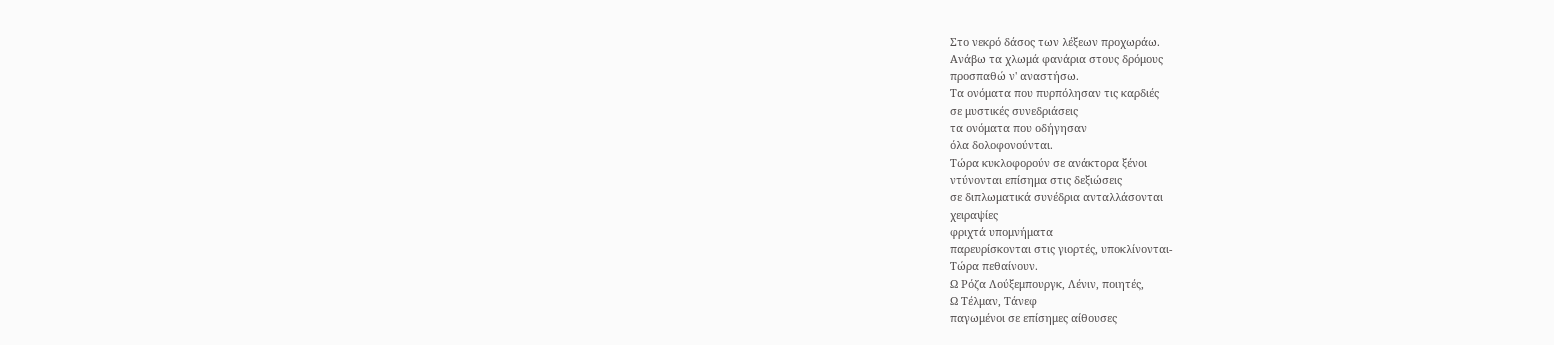Στο νεκρό δάσος των λέξεων προχωράω.
Aνάβω τα χλωμά φανάρια στους δρόμους
προσπαθώ ν' αναστήσω.
Tα ονόματα που πυρπόλησαν τις καρδιές
σε μυστικές συνεδριάσεις
τα ονόματα που οδήγησαν
όλα δολοφονούνται.
Tώρα κυκλοφορούν σε ανάκτορα ξένοι
ντύνονται επίσημα στις δεξιώσεις
σε διπλωματικά συνέδρια ανταλλάσονται
χειραψίες
φριχτά υπομνήματα
παρευρίσκονται στις γιορτές, υποκλίνονται-
Tώρα πεθαίνουν.
Ω Pόζα Λούξεμπουργκ, Λένιν, ποιητές,
Ω Tέλμαν, Tάνεφ
παγωμένοι σε επίσημες αίθουσες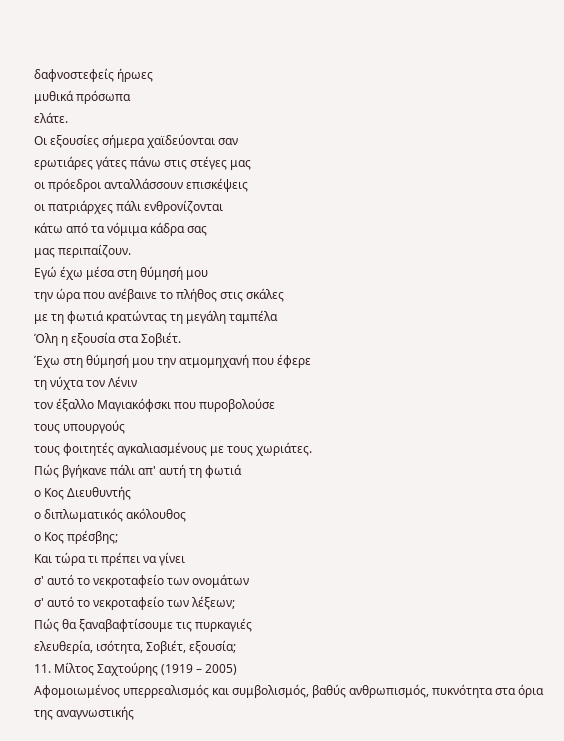δαφνοστεφείς ήρωες
μυθικά πρόσωπα
ελάτε.
Oι εξουσίες σήμερα χαϊδεύονται σαν
ερωτιάρες γάτες πάνω στις στέγες μας
οι πρόεδροι ανταλλάσσουν επισκέψεις
οι πατριάρχες πάλι ενθρονίζονται
κάτω από τα νόμιμα κάδρα σας
μας περιπαίζουν.
Eγώ έχω μέσα στη θύμησή μου
την ώρα που ανέβαινε το πλήθος στις σκάλες
με τη φωτιά κρατώντας τη μεγάλη ταμπέλα
Όλη η εξουσία στα Σοβιέτ.
Έχω στη θύμησή μου την ατμομηχανή που έφερε
τη νύχτα τον Λένιν
τον έξαλλο Mαγιακόφσκι που πυροβολούσε
τους υπουργούς
τους φοιτητές αγκαλιασμένους με τους χωριάτες.
Πώς βγήκανε πάλι απ' αυτή τη φωτιά
ο Kος Διευθυντής
ο διπλωματικός ακόλουθος
ο Kος πρέσβης;
Kαι τώρα τι πρέπει να γίνει
σ' αυτό το νεκροταφείο των ονομάτων
σ' αυτό το νεκροταφείο των λέξεων;
Πώς θα ξαναβαφτίσουμε τις πυρκαγιές
ελευθερία, ισότητα, Σοβιέτ, εξουσία;
11. Μίλτος Σαχτούρης (1919 – 2005)
Αφομοιωμένος υπερρεαλισμός και συμβολισμός, βαθύς ανθρωπισμός, πυκνότητα στα όρια της αναγνωστικής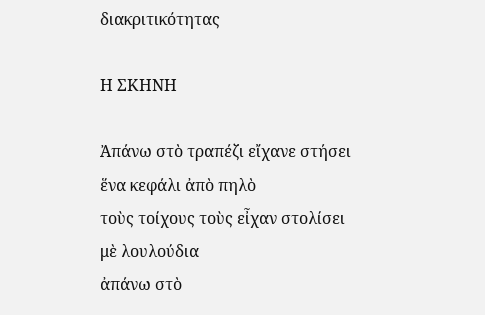διακριτικότητας

Η ΣΚΗΝΗ

Ἀπάνω στὸ τραπέζι εἴχανε στήσει
ἕνα κεφάλι ἀπὸ πηλὸ
τοὺς τοίχους τοὺς εἶχαν στολίσει
μὲ λουλούδια
ἀπάνω στὸ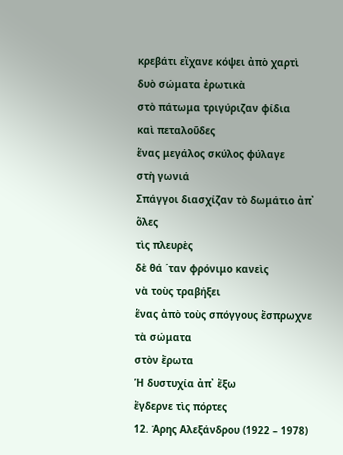κρεβάτι εἴχανε κόψει ἀπὸ χαρτὶ
δυὸ σώματα ἐρωτικὰ
στὸ πάτωμα τριγύριζαν φίδια
καὶ πεταλοῦδες
ἕνας μεγάλος σκύλος φύλαγε
στὴ γωνιά
Σπάγγοι διασχίζαν τὸ δωμάτιο ἀπ᾿ ὅλες
τὶς πλευρὲς
δὲ θά ΄ταν φρόνιμο κανεὶς
νὰ τοὺς τραβήξει
ἕνας ἀπὸ τοὺς σπόγγους ἔσπρωχνε τὰ σώματα
στὸν ἔρωτα
Ἡ δυστυχία ἀπ᾿ ἔξω
ἔγδερνε τὶς πόρτες
12. Άρης Αλεξάνδρου (1922 – 1978)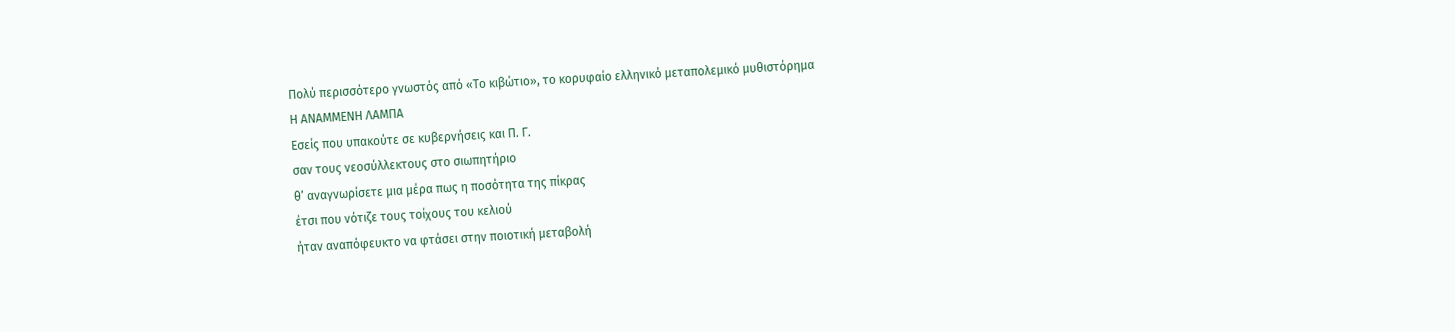Πολύ περισσότερο γνωστός από «Το κιβώτιο», το κορυφαίο ελληνικό μεταπολεμικό μυθιστόρημα
Η ΑΝΑΜΜΕΝΗ ΛΑΜΠΑ
Εσείς που υπακούτε σε κυβερνήσεις και Π. Γ.
σαν τους νεοσύλλεκτους στο σιωπητήριο
θ’ αναγνωρίσετε μια μέρα πως η ποσότητα της πίκρας
έτσι που νότιζε τους τοίχους του κελιού
ήταν αναπόφευκτο να φτάσει στην ποιοτική μεταβολή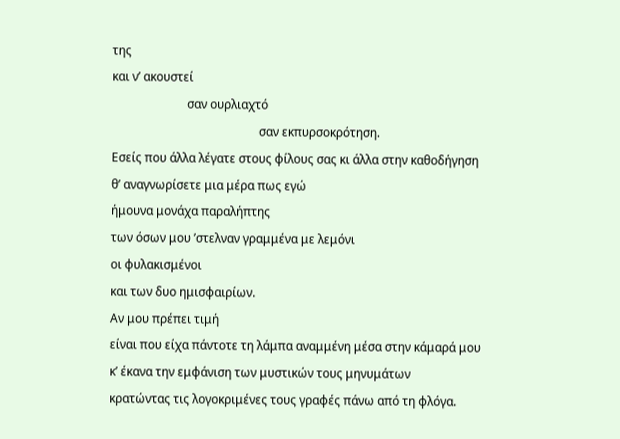της
και ν’ ακουστεί
                         σαν ουρλιαχτό
                                                 σαν εκπυρσοκρότηση.
Εσείς που άλλα λέγατε στους φίλους σας κι άλλα στην καθοδήγηση
θ’ αναγνωρίσετε μια μέρα πως εγώ
ήμουνα μονάχα παραλήπτης
των όσων μου ’στελναν γραμμένα με λεμόνι
οι φυλακισμένοι
και των δυο ημισφαιρίων.
Αν μου πρέπει τιμή
είναι που είχα πάντοτε τη λάμπα αναμμένη μέσα στην κάμαρά μου
κ’ έκανα την εμφάνιση των μυστικών τους μηνυμάτων
κρατώντας τις λογοκριμένες τους γραφές πάνω από τη φλόγα.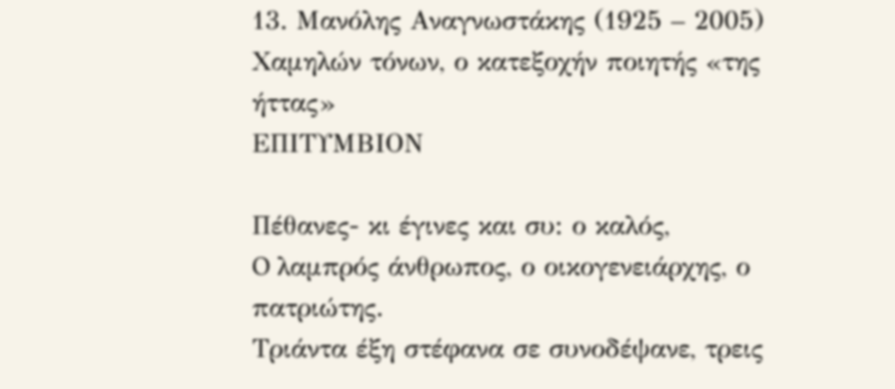13. Μανόλης Αναγνωστάκης (1925 – 2005)
Χαμηλών τόνων, ο κατεξοχήν ποιητής «της ήττας»
ΕΠΙΤΥΜΒΙΟΝ

Πέθανες- κι έγινες και συ: ο καλός,
O λαμπρός άνθρωπος, ο οικογενειάρχης, ο πατριώτης.
Tριάντα έξη στέφανα σε συνοδέψανε, τρεις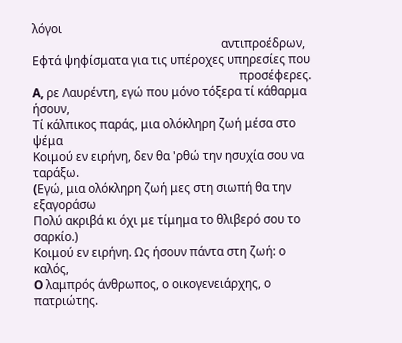λόγοι
                                                               αντιπροέδρων,
Eφτά ψηφίσματα για τις υπέροχες υπηρεσίες που
                                                                     προσέφερες.
A, ρε Λαυρέντη, εγώ που μόνο τόξερα τί κάθαρμα ήσουν,
Tί κάλπικος παράς, μια ολόκληρη ζωή μέσα στο ψέμα
Kοιμού εν ειρήνη, δεν θα 'ρθώ την ησυχία σου να ταράξω.
(Eγώ, μια ολόκληρη ζωή μες στη σιωπή θα την εξαγοράσω
Πολύ ακριβά κι όχι με τίμημα το θλιβερό σου το σαρκίο.)
Kοιμού εν ειρήνη. Ως ήσουν πάντα στη ζωή: ο καλός,
O λαμπρός άνθρωπος, ο οικογενειάρχης, ο πατριώτης.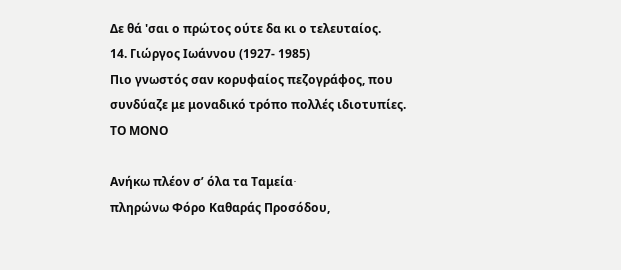Δε θά 'σαι ο πρώτος ούτε δα κι ο τελευταίος.
14. Γιώργος Ιωάννου (1927- 1985)
Πιο γνωστός σαν κορυφαίος πεζογράφος, που συνδύαζε με μοναδικό τρόπο πολλές ιδιοτυπίες.
ΤΟ ΜΟΝΟ

Ανήκω πλέον σ’ όλα τα Ταμεία∙
πληρώνω Φόρο Καθαράς Προσόδου,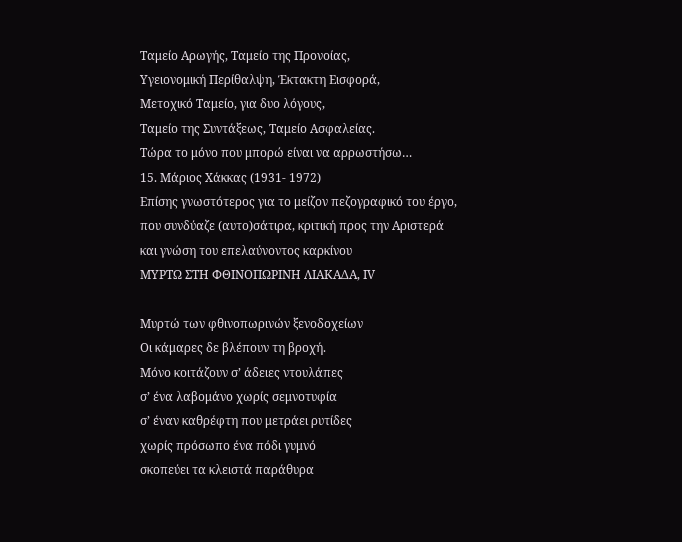Ταμείο Αρωγής, Ταμείο της Προνοίας,
Υγειονομική Περίθαλψη, Έκτακτη Εισφορά,
Μετοχικό Ταμείο, για δυο λόγους,
Ταμείο της Συντάξεως, Ταμείο Ασφαλείας.
Τώρα το μόνο που μπορώ είναι να αρρωστήσω…
15. Μάριος Χάκκας (1931- 1972)
Επίσης γνωστότερος για το μείζον πεζογραφικό του έργο, που συνδύαζε (αυτο)σάτιρα, κριτική προς την Αριστερά και γνώση του επελαύνοντος καρκίνου
ΜΥΡΤΩ ΣΤΗ ΦΘΙΝΟΠΩΡΙΝΗ ΛΙΑΚΑΔΑ, ΙV

Μυρτώ των φθινοπωρινών ξενοδοχείων
Οι κάμαρες δε βλέπουν τη βροχή.
Μόνο κοιτάζουν σ’ άδειες ντουλάπες
σ’ ένα λαβομάνο χωρίς σεμνοτυφία
σ’ έναν καθρέφτη που μετράει ρυτίδες
χωρίς πρόσωπο ένα πόδι γυμνό
σκοπεύει τα κλειστά παράθυρα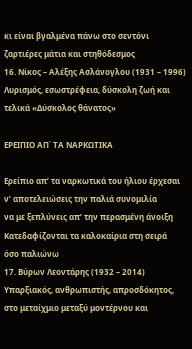κι είναι βγαλμένα πάνω στο σεντόνι
ζαρτιέρες μάτια και στηθόδεσμος
16. Νίκος – Αλέξης Ασλάνογλου (1931 – 1996)
Λυρισμός, εσωστρέφεια, δύσκολη ζωή και τελικά «Δύσκολος θάνατος»

ΕΡΕΙΠΙΟ ΑΠ΄ ΤΑ ΝΑΡΚΩΤΙΚΑ

Ερείπιο απ’ τα ναρκωτικά του ήλιου έρχεσαι
ν’ αποτελειώσεις την παλιά συνομιλία
να με ξεπλύνεις απ’ την περασμένη άνοιξη
Κατεδαφίζονται τα καλοκαίρια στη σειρά
όσο παλιώνω
17. Βύρων Λεοντάρης (1932 – 2014)
Υπαρξιακός, ανθρωπιστής, απροσδόκητος, στο μεταίχμιο μεταξύ μοντέρνου και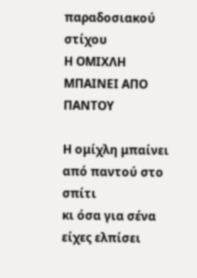παραδοσιακού στίχου
Η ΟΜΙΧΛΗ ΜΠΑΙΝΕΙ ΑΠΟ ΠΑΝΤΟΥ

Η ομίχλη μπαίνει από παντού στο σπίτι
κι όσα για σένα είχες ελπίσει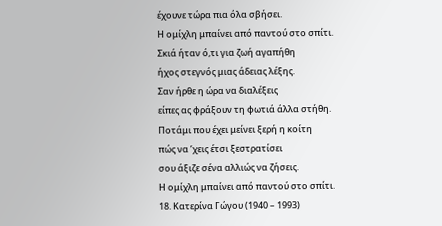έχουνε τώρα πια όλα σβήσει.
Η ομίχλη μπαίνει από παντού στο σπίτι.
Σκιά ήταν ό,τι για ζωή αγαπήθη
ήχος στεγνός μιας άδειας λέξης.
Σαν ήρθε η ώρα να διαλέξεις
είπες ας φράξουν τη φωτιά άλλα στήθη.
Ποτάμι που έχει μείνει ξερή η κοίτη
πώς να ’χεις έτσι ξεστρατίσει
σου άξιζε σένα αλλιώς να ζήσεις.
Η ομίχλη μπαίνει από παντού στο σπίτι.
18. Κατερίνα Γώγου (1940 – 1993)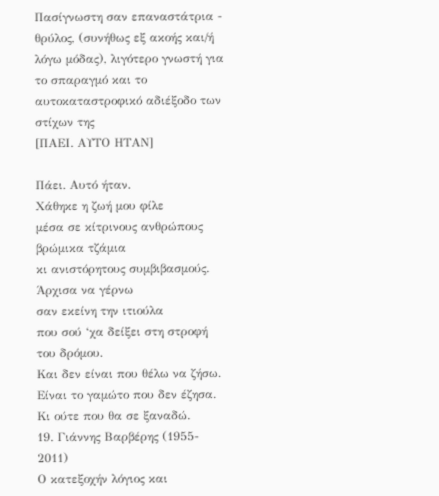Πασίγνωστη σαν επαναστάτρια - θρύλος, (συνήθως εξ ακοής και/ή λόγω μόδας), λιγότερο γνωστή για το σπαραγμό και το αυτοκαταστροφικό αδιέξοδο των στίχων της
[ΠΑΕΙ. ΑΥΤΟ ΗΤΑΝ]

Πάει. Αυτό ήταν.
Χάθηκε η ζωή μου φίλε
μέσα σε κίτρινους ανθρώπους
βρώμικα τζάμια
κι ανιστόρητους συμβιβασμούς.
Άρχισα να γέρνω
σαν εκείνη την ιτιούλα
που σού ‘χα δείξει στη στροφή του δρόμου.
Και δεν είναι που θέλω να ζήσω.
Είναι το γαμώτο που δεν έζησα.
Κι ούτε που θα σε ξαναδώ.
19. Γιάννης Βαρβέρης (1955- 2011)
Ο κατεξοχήν λόγιος και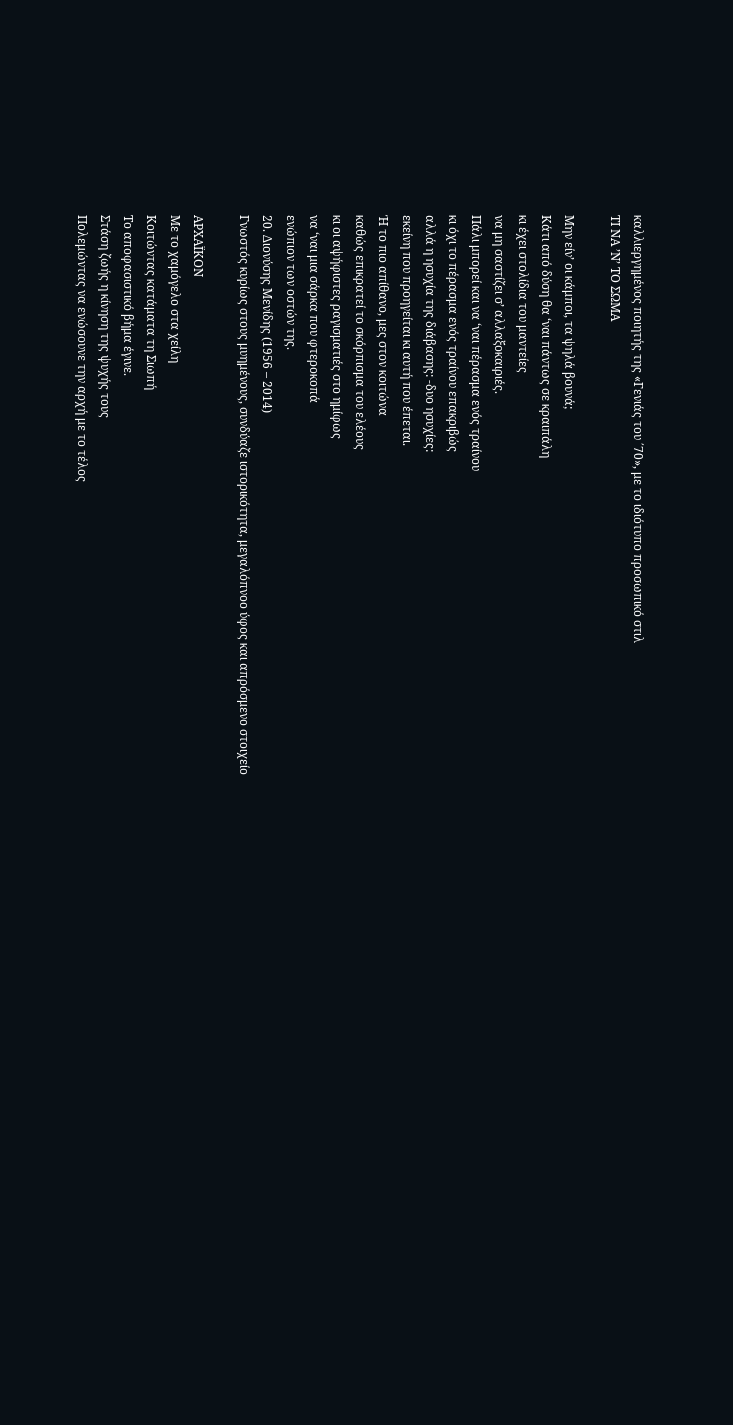καλλιεργημένος ποιητής της «Γενιάς του ΄70», με το ιδιότυπο προσωπικό στιλ
ΤΙ ΝΑ ’Ν’ ΤΟ ΣΩΜΑ

Μην είν’ οι κάμποι, τα ψηλά βουνά;
Κάτι από δύση θα ‘ναι πάντως σε κραιπάλη
κι έχει στολίδια του μαντείες
να μη σαστίζει σ’ αλλαξοκαιριές.
Πάλι μπορεί και να ‘ναι πέρασμα ενός τραίνου
κι όχι το πέρασμα ενός τραίνου επακριβώς
αλλά η ησυχία της διάβασης: -δυο ησυχίες:
εκείνη που προηγείται κι αυτή που έπεται.
Ή το πιο απίθανο, μες στον κοιτώνα
καθώς επικρατεί το σκόρπισμα του ελέους
κι οι αψήφιστες ραγισματιές στο ημίφως
να ‘ναι μια σάρκα που φτεροκοπά
ενώπιον των οστών της.
20. Διονύσης Μενίδης (1956 – 2014)
Γνωστός κυρίως στους μυημένους, συνδύαζε ιστορικότητα, μεγαλόπνοο ύφος και απρόσμενο στοιχείο

ΑΡΧΑΪΚΟΝ
Με το χαμόγελο στα χείλη
Κοιτώντας κατάματα τη Σιωπή
Το αποφασιστικό βήμα έγινε.
Στάση ζωής η κίνηση της ψυχής τους
Πολεμώντας να ενώσουνε την αρχή με το τέλος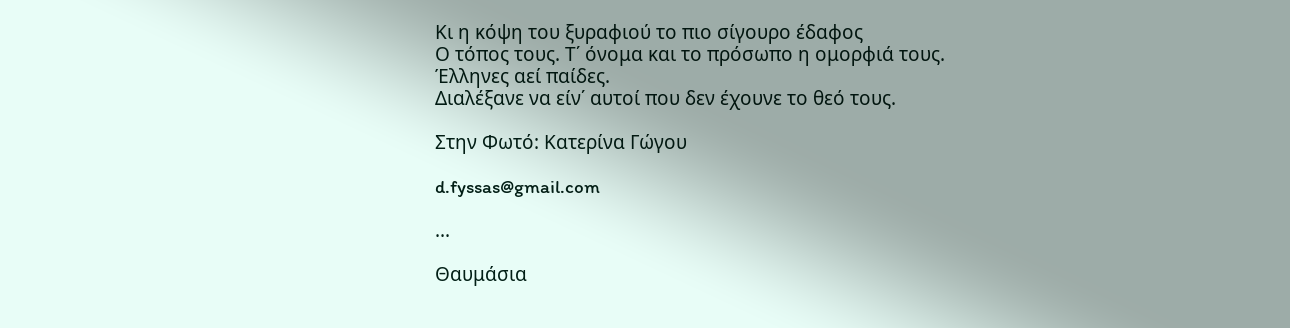Κι η κόψη του ξυραφιού το πιο σίγουρο έδαφος
Ο τόπος τους. Τ΄ όνομα και το πρόσωπο η ομορφιά τους.
Έλληνες αεί παίδες.
Διαλέξανε να είν΄ αυτοί που δεν έχουνε το θεό τους.

Στην Φωτό: Κατερίνα Γώγου

d.fyssas@gmail.com

...

Θαυμάσια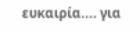ευκαιρία.... για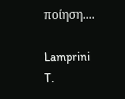ποίηση....

Lamprini T.